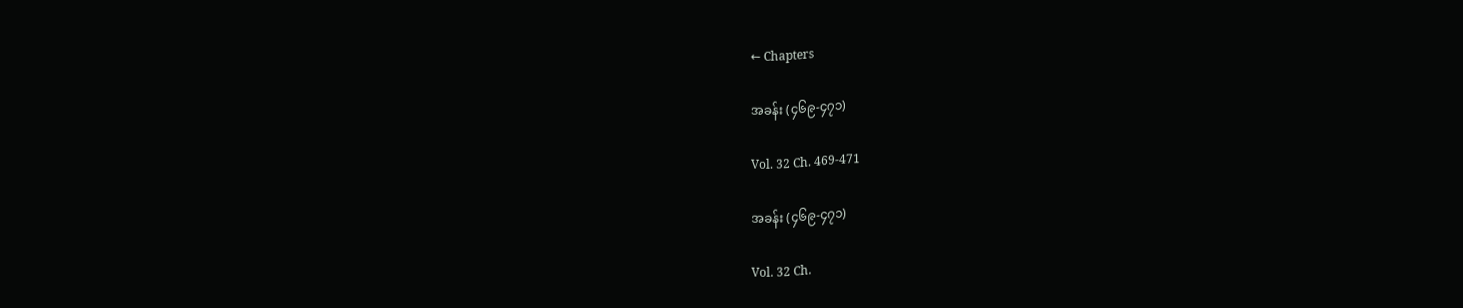← Chapters

အခန်း (၄၆၉-၄၇၁)

Vol. 32 Ch. 469-471

အခန်း (၄၆၉-၄၇၁)

Vol. 32 Ch.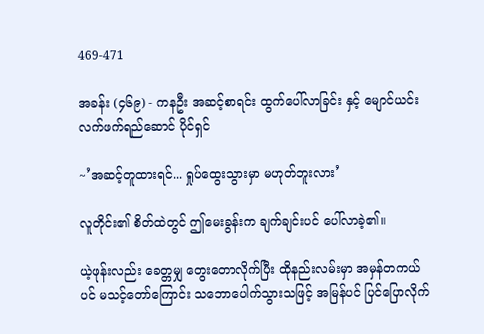469-471

အခန်း (၄၆၉) - ကနဦး အဆင့်စာရင်း ထွက်ပေါ်လာခြင်း နှင့် မျောင်ယင်း လက်ဖက်ရည်ဆောင် ပိုင်ရှင်

~’အဆင့်တူထားရင်... ရှုပ်ထွေးသွားမှာ မဟုတ်ဘူးလား’

လူတိုင်း၏ စိတ်ထဲတွင် ဤမေးခွန်းက ချက်ချင်းပင် ပေါ်လာခဲ့၏။

ယဲ့ဖုန်းလည်း ခေတ္တမျှ တွေးတောလိုက်ပြီး ထိုနည်းလမ်းမှာ အမှန်တကယ်ပင် မသင့်တော်ကြောင်း သဘောပေါက်သွားသဖြင့် အမြန်ပင် ပြင်ပြောလိုက်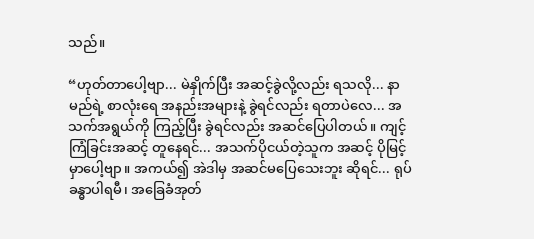သည်။

“ဟုတ်တာပေါ့ဗျာ... မဲနှိုက်ပြီး အဆင့်ခွဲလို့လည်း ရသလို... နာမည်ရဲ့ စာလုံးရေ အနည်းအများနဲ့ ခွဲရင်လည်း ရတာပဲလေ... အသက်အရွယ်ကို ကြည့်ပြီး ခွဲရင်လည်း အဆင်ပြေပါတယ်။ ကျင့်ကြံခြင်းအဆင့် တူနေရင်... အသက်ပိုငယ်တဲ့သူက အဆင့် ပိုမြင့်မှာပေါ့ဗျာ။ အကယ်၍ အဲဒါမှ အဆင်မပြေသေးဘူး ဆိုရင်... ရုပ်ခန္ဓာပါရမီ၊ အခြေခံအုတ်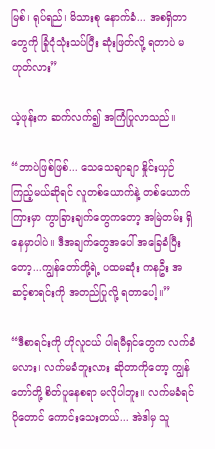မြစ်၊ ရုပ်ရည်၊ မိသားစု နောက်ခံ... အစရှိတာတွေကို ခြုံငုံသုံးသပ်ပြီး ဆုံးဖြတ်လို့ ရတာပဲ မဟုတ်လား”

ယဲ့ဖုန်းက ဆက်လက်၍ အကြံပြုလာသည်။

“ဘာပဲဖြစ်ဖြစ်... သေသေချာချာ နှိုင်းယှဉ်ကြည့်မယ်ဆိုရင် လူတစ်ယောက်နဲ့ တစ်ယောက်ကြားမှာ ကွာခြားချက်တွေကတော့ အမြဲတမ်း ရှိနေမှာပါပဲ။ ဒီအချက်တွေအပေါ် အခြေခံပြီးတော့...ကျွန်တော်တို့ရဲ့ ပထမဆုံး ကနဦး အဆင့်စာရင်းကို အတည်ပြုလို့ ရတာပေါ့။”

“ဒီစာရင်းကို ဟိုလူငယ် ပါရမီရှင်တွေက လက်ခံမလား၊ လက်မခံဘူးလား ဆိုတာကိုတော့ ကျွန်တော်တို့ စိတ်ပူနေစရာ မလိုပါဘူး။ လက်မခံရင် ပိုတောင် ကောင်းသေးတယ်... အဲဒါမှ သူ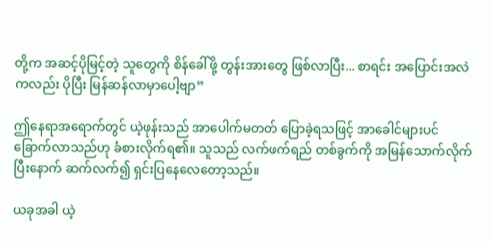တို့က အဆင့်ပိုမြင့်တဲ့ သူတွေကို စိန်ခေါ်ဖို့ တွန်းအားတွေ ဖြစ်လာပြီး... စာရင်း အပြောင်းအလဲကလည်း ပိုပြီး မြန်ဆန်လာမှာပေါ့ဗျာ”

ဤနေရာအရောက်တွင် ယဲ့ဖုန်းသည် အာပေါက်မတတ် ပြောခဲ့ရသဖြင့် အာခေါင်များပင် ခြောက်လာသည်ဟု ခံစားလိုက်ရ၏။ သူသည် လက်ဖက်ရည် တစ်ခွက်ကို အမြန်သောက်လိုက်ပြီးနောက် ဆက်လက်၍ ရှင်းပြနေလေတော့သည်။

ယခုအခါ ယဲ့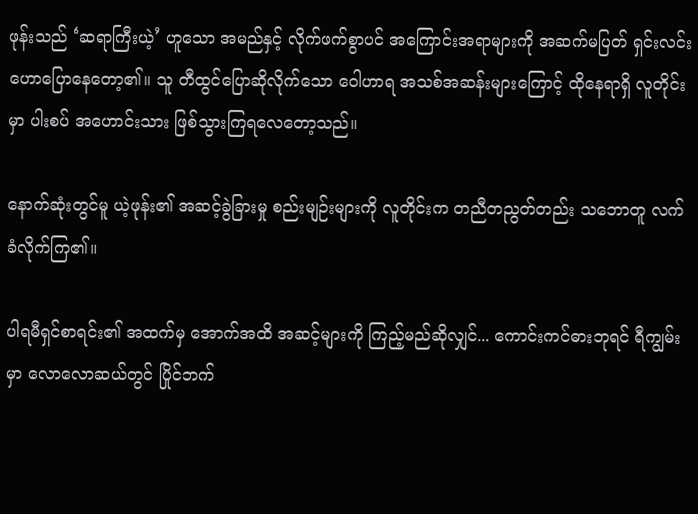ဖုန်းသည် ‘ဆရာကြီးယဲ့’ ဟူသော အမည်နှင့် လိုက်ဖက်စွာပင် အကြောင်းအရာများကို အဆက်မပြတ် ရှင်းလင်းဟောပြောနေတော့၏။ သူ တီထွင်ပြောဆိုလိုက်သော ဝေါဟာရ အသစ်အဆန်းများကြောင့် ထိုနေရာရှိ လူတိုင်းမှာ ပါးစပ် အဟောင်းသား ဖြစ်သွားကြရလေတော့သည်။

နောက်ဆုံးတွင်မူ ယဲ့ဖုန်း၏ အဆင့်ခွဲခြားမှု စည်းမျဉ်းများကို လူတိုင်းက တညီတညွတ်တည်း သဘောတူ လက်ခံလိုက်ကြ၏။

ပါရမီရှင်စာရင်း၏ အထက်မှ အောက်အထိ အဆင့်များကို ကြည့်မည်ဆိုလျှင်... ကောင်းကင်ဓားဘုရင် ရီကျွမ်း မှာ လောလောဆယ်တွင် ပြိုင်ဘက်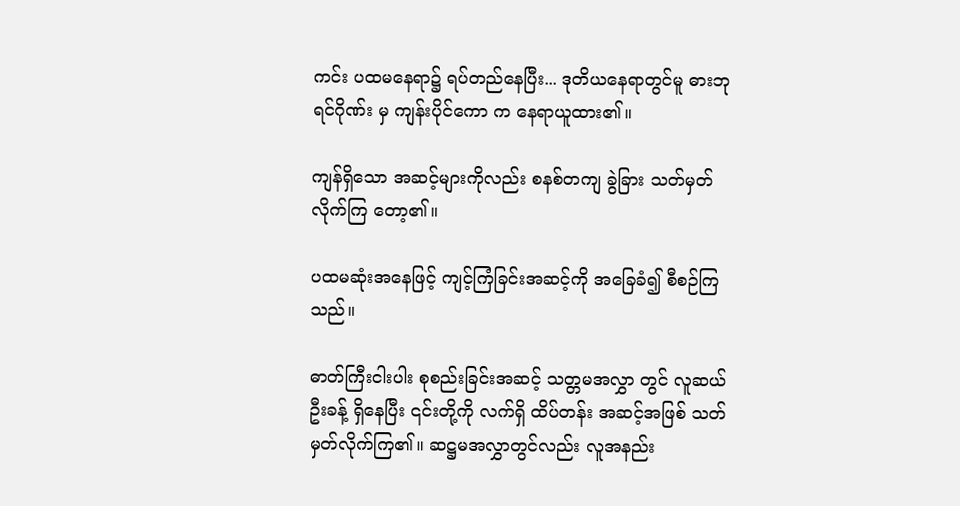ကင်း ပထမနေရာ၌ ရပ်တည်နေပြီး... ဒုတိယနေရာတွင်မူ ဓားဘုရင်ဂိုဏ်း မှ ကျန်းပိုင်ကော က နေရာယူထား၏။

ကျန်ရှိသော အဆင့်များကိုလည်း စနစ်တကျ ခွဲခြား သတ်မှတ်လိုက်ကြ တော့၏။

ပထမဆုံးအနေဖြင့် ကျင့်ကြံခြင်းအဆင့်ကို အခြေခံ၍ စီစဉ်ကြသည်။

ဓာတ်ကြီးငါးပါး စုစည်းခြင်းအဆင့် သတ္တမအလွှာ တွင် လူဆယ်ဦးခန့် ရှိနေပြီး ၎င်းတို့ကို လက်ရှိ ထိပ်တန်း အဆင့်အဖြစ် သတ်မှတ်လိုက်ကြ၏။ ဆဋ္ဌမအလွှာတွင်လည်း လူအနည်း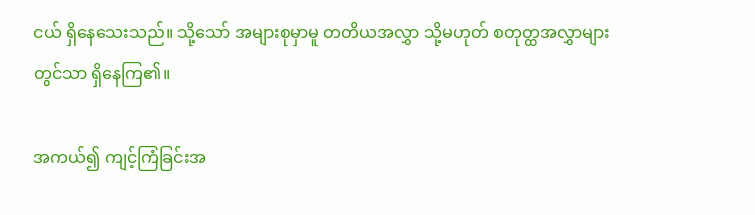ငယ် ရှိနေသေးသည်။ သို့သော် အများစုမှာမူ တတိယအလွှာ သို့မဟုတ် စတုတ္ထအလွှာများတွင်သာ ရှိနေကြ၏။

အကယ်၍ ကျင့်ကြံခြင်းအ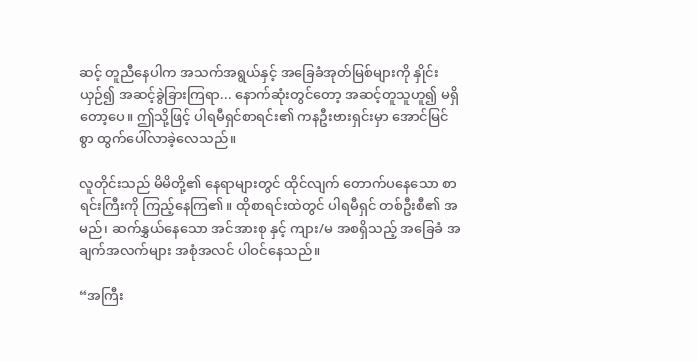ဆင့် တူညီနေပါက အသက်အရွယ်နှင့် အခြေခံအုတ်မြစ်များကို နှိုင်းယှဉ်၍ အဆင့်ခွဲခြားကြရာ... နောက်ဆုံးတွင်တော့ အဆင့်တူသူဟူ၍ မရှိတော့ပေ။ ဤသို့ဖြင့် ပါရမီရှင်စာရင်း၏ ကနဦးဗားရှင်းမှာ အောင်မြင်စွာ ထွက်ပေါ်လာခဲ့လေသည်။

လူတိုင်းသည် မိမိတို့၏ နေရာများတွင် ထိုင်လျက် တောက်ပနေသော စာရင်းကြီးကို ကြည့်နေကြ၏။ ထိုစာရင်းထဲတွင် ပါရမီရှင် တစ်ဦးစီ၏ အမည်၊ ဆက်နွှယ်နေသော အင်အားစု နှင့် ကျား/မ အစရှိသည့် အခြေခံ အချက်အလက်များ အစုံအလင် ပါဝင်နေသည်။

“အကြီး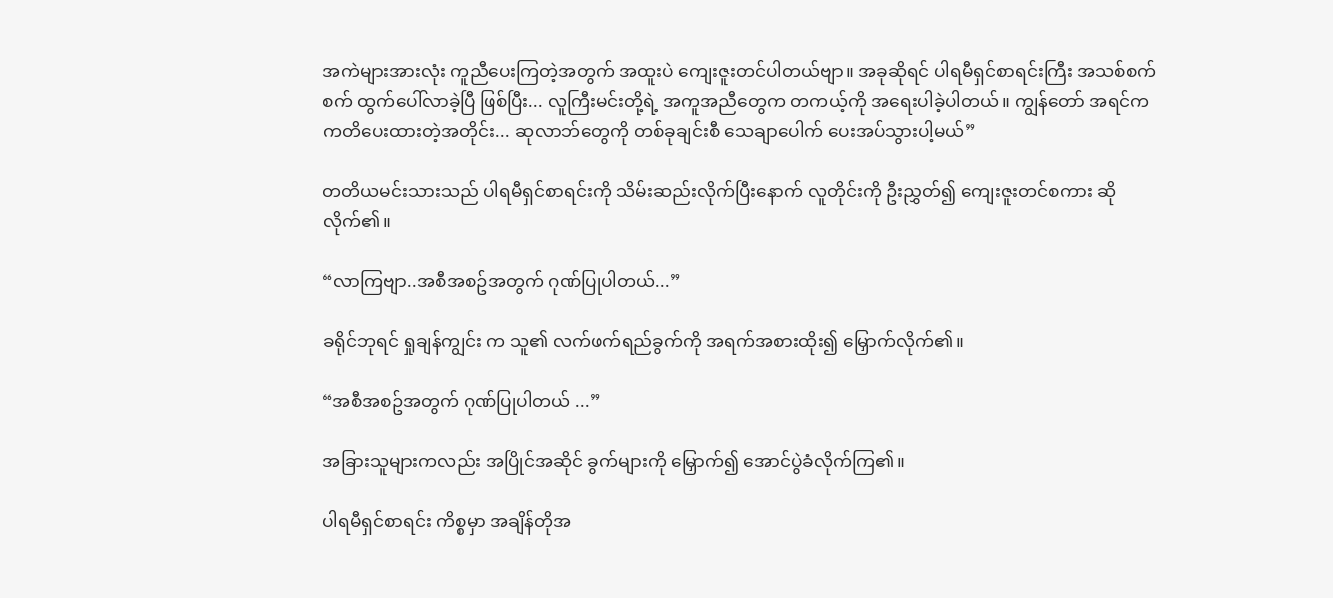အကဲများအားလုံး ကူညီပေးကြတဲ့အတွက် အထူးပဲ ကျေးဇူးတင်ပါတယ်ဗျာ။ အခုဆိုရင် ပါရမီရှင်စာရင်းကြီး အသစ်စက်စက် ထွက်ပေါ်လာခဲ့ပြီ ဖြစ်ပြီး... လူကြီးမင်းတို့ရဲ့ အကူအညီတွေက တကယ့်ကို အရေးပါခဲ့ပါတယ်။ ကျွန်တော် အရင်က ကတိပေးထားတဲ့အတိုင်း... ဆုလာဘ်တွေကို တစ်ခုချင်းစီ သေချာပေါက် ပေးအပ်သွားပါ့မယ်”

တတိယမင်းသားသည် ပါရမီရှင်စာရင်းကို သိမ်းဆည်းလိုက်ပြီးနောက် လူတိုင်းကို ဦးညွှတ်၍ ကျေးဇူးတင်စကား ဆိုလိုက်၏။

“လာကြဗျာ..အစီအစဥ်အတွက် ဂုဏ်ပြုပါတယ်...”

ခရိုင်ဘုရင် ရှုချန်ကျွင်း က သူ၏ လက်ဖက်ရည်ခွက်ကို အရက်အစားထိုး၍ မြှောက်လိုက်၏။

“အစီအစဥ်အတွက် ဂုဏ်ပြုပါတယ် ...”

အခြားသူများကလည်း အပြိုင်အဆိုင် ခွက်များကို မြှောက်၍ အောင်ပွဲခံလိုက်ကြ၏။

ပါရမီရှင်စာရင်း ကိစ္စမှာ အချိန်တိုအ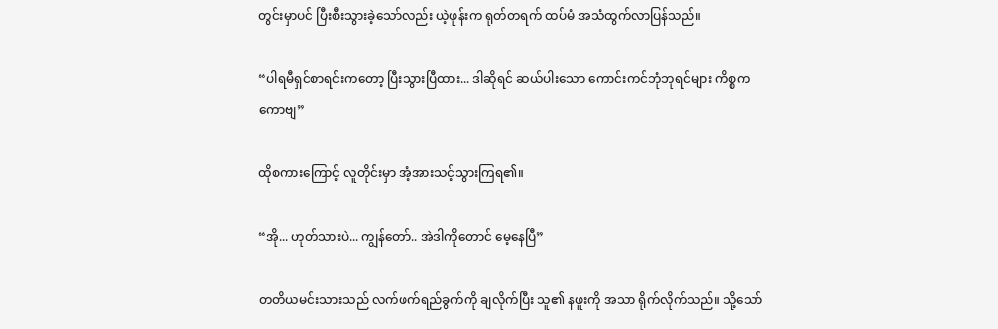တွင်းမှာပင် ပြီးစီးသွားခဲ့သော်လည်း ယဲ့ဖုန်းက ရုတ်တရက် ထပ်မံ အသံထွက်လာပြန်သည်။

“ပါရမီရှင်စာရင်းကတော့ ပြီးသွားပြီထား... ဒါဆိုရင် ဆယ်ပါးသော ကောင်းကင်ဘုံဘုရင်များ ကိစ္စကကောဗျ”

ထိုစကားကြောင့် လူတိုင်းမှာ အံ့အားသင့်သွားကြရ၏။

“အို... ဟုတ်သားပဲ... ကျွန်တော်.. အဲဒါကိုတောင် မေ့နေပြီ”

တတိယမင်းသားသည် လက်ဖက်ရည်ခွက်ကို ချလိုက်ပြီး သူ၏ နဖူးကို အသာ ရိုက်လိုက်သည်။ သို့သော်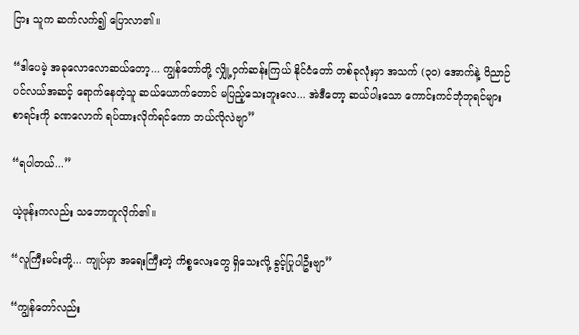ငြား သူက ဆက်လက်၍ ပြောလာ၏။

“ဒါပေမဲ့ အခုလောလောဆယ်တော့... ကျွန်တော်တို့ လျှို့ဝှက်ဆန်းကြယ် နိုင်ငံတော် တစ်ခုလုံးမှာ အသက် (၃၀) အောက်နဲ့ ဝိညာဉ်ပင်လယ်အဆင့် ရောက်နေတဲ့သူ ဆယ်ယောက်တောင် မပြည့်သေးဘူးလေ... အဲဒီတော့ ဆယ်ပါးသော ကောင်းကင်ဘုံဘုရင်များ စာရင်းကို ခဏလောက် ရပ်ထားလိုက်ရင်ကော ဘယ်လိုလဲဗျာ”

“ရပါတယ်...”

ယဲ့ဖုန်းကလည်း သဘောတူလိုက်၏။

“လူကြီးမင်းတို့... ကျုပ်မှာ အရေးကြီးတဲ့ ကိစ္စလေးတွေ ရှိသေးလို့ ခွင့်ပြုပါဦးဗျာ”

“ကျွန်တော်လည်း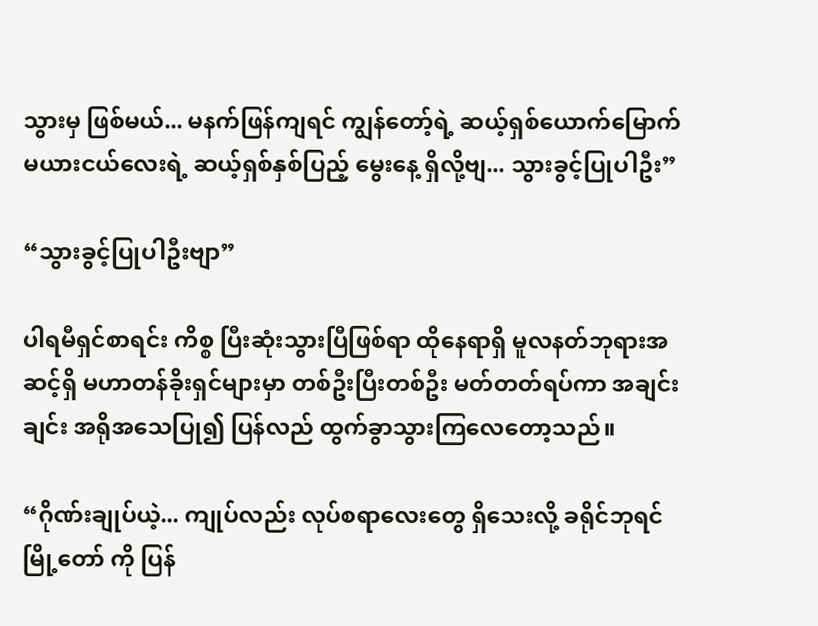သွားမှ ဖြစ်မယ်... မနက်ဖြန်ကျရင် ကျွန်တော့်ရဲ့ ဆယ့်ရှစ်ယောက်မြောက် မယားငယ်လေးရဲ့ ဆယ့်ရှစ်နှစ်ပြည့် မွေးနေ့ ရှိလို့ဗျ... သွားခွင့်ပြုပါဦး”

“သွားခွင့်ပြုပါဦးဗျာ”

ပါရမီရှင်စာရင်း ကိစ္စ ပြီးဆုံးသွားပြီဖြစ်ရာ ထိုနေရာရှိ မူလနတ်ဘုရားအဆင့်ရှိ မဟာတန်ခိုးရှင်များမှာ တစ်ဦးပြီးတစ်ဦး မတ်တတ်ရပ်ကာ အချင်းချင်း အရိုအသေပြု၍ ပြန်လည် ထွက်ခွာသွားကြလေတော့သည်။

“ဂိုဏ်းချုပ်ယဲ့... ကျုပ်လည်း လုပ်စရာလေးတွေ ရှိသေးလို့ ခရိုင်ဘုရင်မြို့တော် ကို ပြန်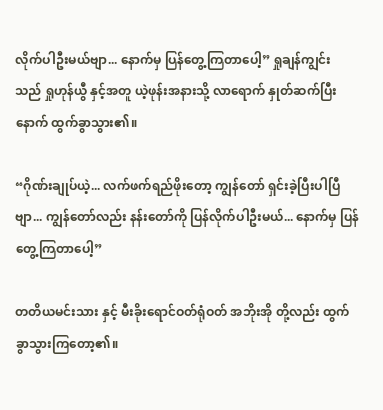လိုက်ပါဦးမယ်ဗျာ... နောက်မှ ပြန်တွေ့ကြတာပေါ့” ရှုချန်ကျွင်း သည် ရှုဟုန်ယွီ နှင့်အတူ ယဲ့ဖုန်းအနားသို့ လာရောက် နှုတ်ဆက်ပြီးနောက် ထွက်ခွာသွား၏။

“ဂိုဏ်းချုပ်ယဲ့... လက်ဖက်ရည်ဖိုးတော့ ကျွန်တော် ရှင်းခဲ့ပြီးပါပြီဗျာ... ကျွန်တော်လည်း နန်းတော်ကို ပြန်လိုက်ပါဦးမယ်... နောက်မှ ပြန်တွေ့ကြတာပေါ့”

တတိယမင်းသား နှင့် မီးခိုးရောင်ဝတ်ရုံဝတ် အဘိုးအို တို့လည်း ထွက်ခွာသွားကြတော့၏။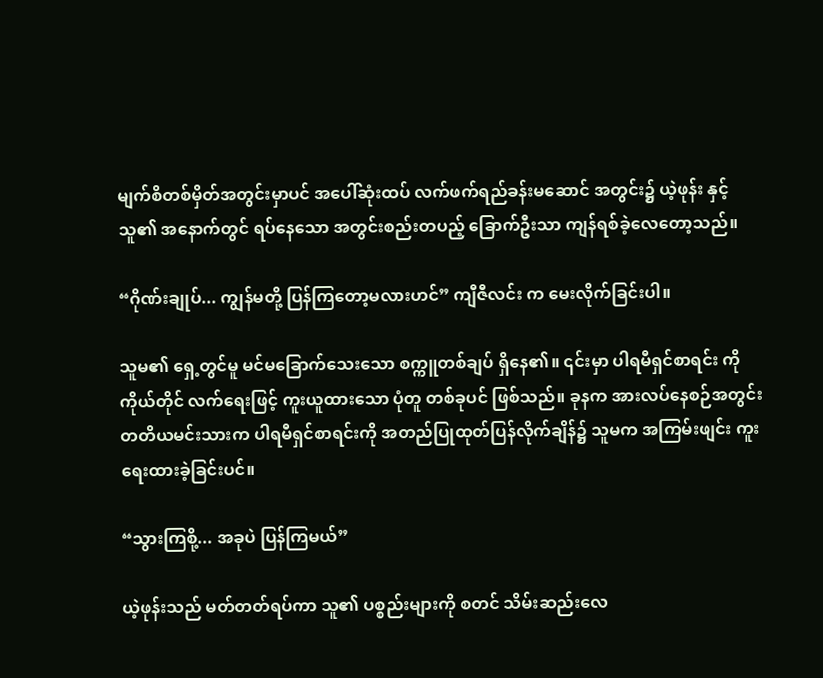မျက်စိတစ်မှိတ်အတွင်းမှာပင် အပေါ်ဆုံးထပ် လက်ဖက်ရည်ခန်းမဆောင် အတွင်း၌ ယဲ့ဖုန်း နှင့် သူ၏ အနောက်တွင် ရပ်နေသော အတွင်းစည်းတပည့် ခြောက်ဦးသာ ကျန်ရစ်ခဲ့လေတော့သည်။

“ဂိုဏ်းချုပ်... ကျွန်မတို့ ပြန်ကြတော့မလားဟင်” ကျီဇီလင်း က မေးလိုက်ခြင်းပါ။

သူမ၏ ရှေ့တွင်မူ မင်မခြောက်သေးသော စက္ကူတစ်ချပ် ရှိနေ၏။ ၎င်းမှာ ပါရမီရှင်စာရင်း ကို ကိုယ်တိုင် လက်ရေးဖြင့် ကူးယူထားသော ပုံတူ တစ်ခုပင် ဖြစ်သည်။ ခုနက အားလပ်နေစဉ်အတွင်း တတိယမင်းသားက ပါရမီရှင်စာရင်းကို အတည်ပြုထုတ်ပြန်လိုက်ချိန်၌ သူမက အကြမ်းဖျင်း ကူးရေးထားခဲ့ခြင်းပင်။

“သွားကြစို့... အခုပဲ ပြန်ကြမယ်”

ယဲ့ဖုန်းသည် မတ်တတ်ရပ်ကာ သူ၏ ပစ္စည်းများကို စတင် သိမ်းဆည်းလေ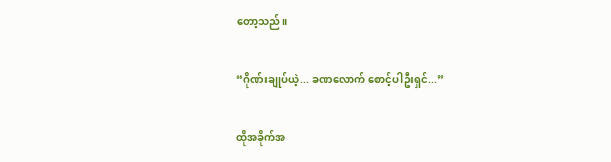တော့သည်။

“ဂိုဏ်းချုပ်ယဲ့... ခဏလောက် စောင့်ပါဦးရှင်...”

ထိုအခိုက်အ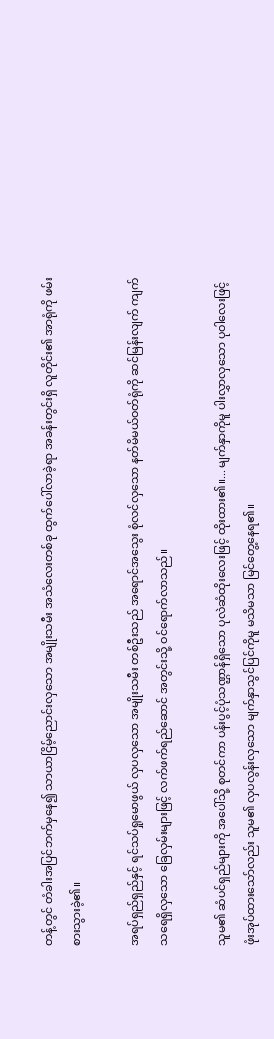တန့်တွင် တံခါးအပြင်ဘက်မှနေ၍ သာယာငြိမ့်ညောင်းလှသော အမျိုးသမီး အသံလေးတစ်ခု ထွက်ပေါ်လာခဲ့ရာ အခန်းတွင်းရှိ လူတိုင်း၏ အာရုံကို ဖမ်းစားသွားခဲ့၏။

အရပ်ရှည်ရှည်နှင့် ရင်သပ်ရှုမောဖွယ် လှပလှသော အမျိုးသမီး တစ်ဦးသည် အရောင်အသွေး စုံလင်လှသော နတ်မိမယ်ဝတ်ရုံကို ဆင်မြန်းလျက် ကျက်သရေရှိလှသော ခြေလှမ်းများဖြင့် လက်ဖက်ရည်ဆောင် အတွင်းသို့ ဝင်ရောက်လာသည်။

သူမ၏ ဆံပင်ရှည်များကို အပေါ်သို့ စုတင်ကာ ပန်းပွင့်ပုံသဏ္ဌာန်ရှိသော ပုလဲဆံထိုးလေးဖြင့် ထိုးထား၏။... မျက်နှာကိုမူ ပါးလွှာလှသော ပုဝါလေးဖြင့် ဖုံးအုပ်ထားသော်လည်း သူမ၏ လှပလွန်းလှသော မျက်နှာသွင်ပြင်ကိုမူ မသိမသာ မြင်တွေ့နေရ၏။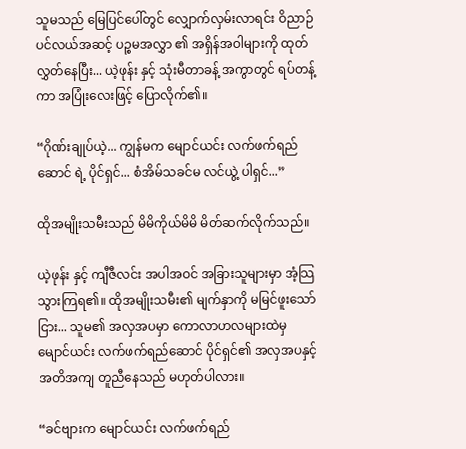သူမသည် မြေပြင်ပေါ်တွင် လျှောက်လှမ်းလာရင်း ဝိညာဉ်ပင်လယ်အဆင့် ပဉ္စမအလွှာ ၏ အရှိန်အဝါများကို ထုတ်လွှတ်နေပြီး... ယဲ့ဖုန်း နှင့် သုံးမီတာခန့် အကွာတွင် ရပ်တန့်ကာ အပြုံးလေးဖြင့် ပြောလိုက်၏။

“ဂိုဏ်းချုပ်ယဲ့... ကျွန်မက မျောင်ယင်း လက်ဖက်ရည်ဆောင် ရဲ့ ပိုင်ရှင်... စံအိမ်သခင်မ လင်ယွဲ့ ပါရှင်...”

ထိုအမျိုးသမီးသည် မိမိကိုယ်မိမိ မိတ်ဆက်လိုက်သည်။

ယဲ့ဖုန်း နှင့် ကျီဇီလင်း အပါအဝင် အခြားသူများမှာ အံ့သြသွားကြရ၏။ ထိုအမျိုးသမီး၏ မျက်နှာကို မမြင်ဖူးသော်ငြား... သူမ၏ အလှအပမှာ ကောလာဟလများထဲမှ မျောင်ယင်း လက်ဖက်ရည်ဆောင် ပိုင်ရှင်၏ အလှအပနှင့် အတိအကျ တူညီနေသည် မဟုတ်ပါလား။

“ခင်ဗျားက မျောင်ယင်း လက်ဖက်ရည်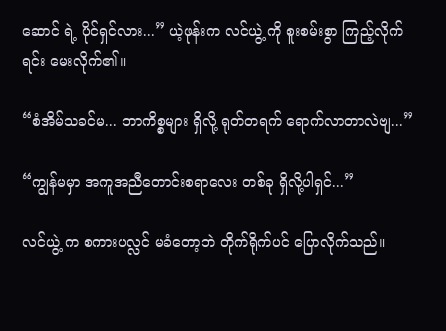ဆောင် ရဲ့ ပိုင်ရှင်လား...” ယဲ့ဖုန်းက လင်ယွဲ့ ကို စူးစမ်းစွာ ကြည့်လိုက်ရင်း မေးလိုက်၏။

“စံအိမ်သခင်မ... ဘာကိစ္စများ ရှိလို့ ရုတ်တရက် ရောက်လာတာလဲဗျ...”

“ကျွန်မမှာ အကူအညီတောင်းစရာလေး တစ်ခု ရှိလို့ပါရှင်...”

လင်ယွဲ့ က စကားပလ္လင် မခံတော့ဘဲ တိုက်ရိုက်ပင် ပြောလိုက်သည်။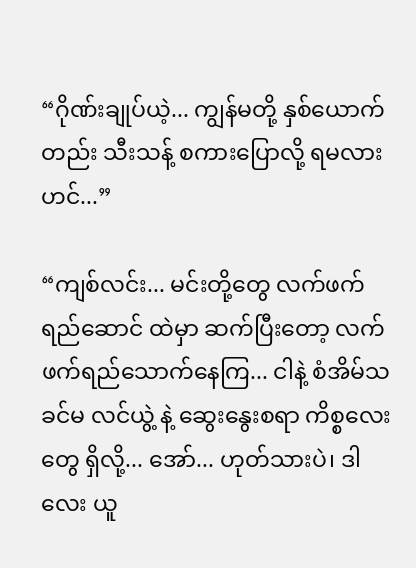“ဂိုဏ်းချုပ်ယဲ့... ကျွန်မတို့ နှစ်ယောက်တည်း သီးသန့် စကားပြောလို့ ရမလားဟင်...”

“ကျစ်လင်း... မင်းတို့တွေ လက်ဖက်ရည်ဆောင် ထဲမှာ ဆက်ပြီးတော့ လက်ဖက်ရည်သောက်နေကြ... ငါနဲ့ စံအိမ်သခင်မ လင်ယွဲ့ နဲ့ ဆွေးနွေးစရာ ကိစ္စလေးတွေ ရှိလို့... အော်... ဟုတ်သားပဲ၊ ဒါလေး ယူ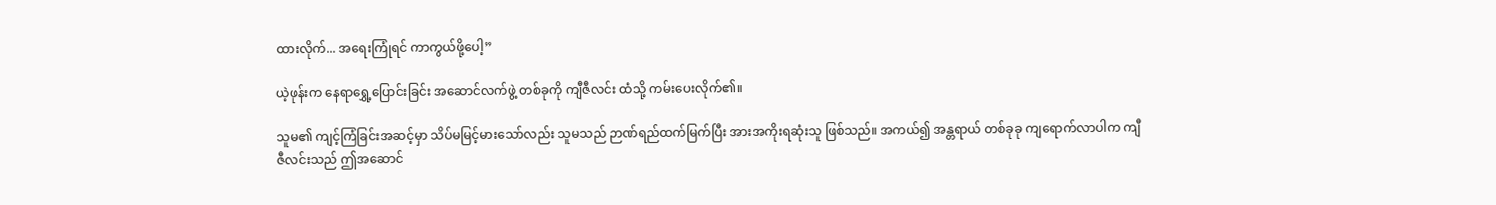ထားလိုက်... အရေးကြုံရင် ကာကွယ်ဖို့ပေါ့”

ယဲ့ဖုန်းက နေရာရွှေ့ပြောင်းခြင်း အဆောင်လက်ဖွဲ့ တစ်ခုကို ကျီဇီလင်း ထံသို့ ကမ်းပေးလိုက်၏။

သူမ၏ ကျင့်ကြံခြင်းအဆင့်မှာ သိပ်မမြင့်မားသော်လည်း သူမသည် ဉာဏ်ရည်ထက်မြက်ပြီး အားအကိုးရဆုံးသူ ဖြစ်သည်။ အကယ်၍ အန္တရာယ် တစ်ခုခု ကျရောက်လာပါက ကျီဇီလင်းသည် ဤအဆောင်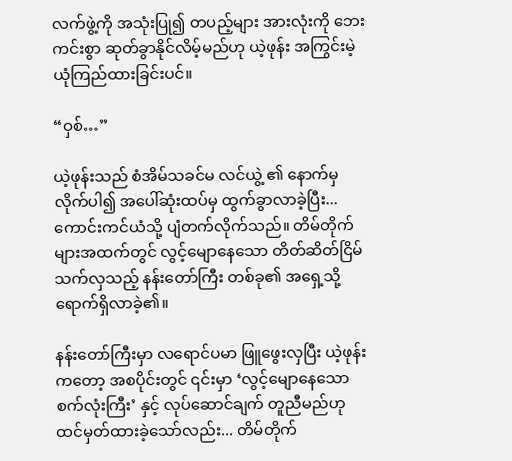လက်ဖွဲ့ကို အသုံးပြု၍ တပည့်များ အားလုံးကို ဘေးကင်းစွာ ဆုတ်ခွာနိုင်လိမ့်မည်ဟု ယဲ့ဖုန်း အကြွင်းမဲ့ ယုံကြည်ထားခြင်းပင်။

“ဝှစ်…”

ယဲ့ဖုန်းသည် စံအိမ်သခင်မ လင်ယွဲ့ ၏ နောက်မှ လိုက်ပါ၍ အပေါ်ဆုံးထပ်မှ ထွက်ခွာလာခဲ့ပြီး... ကောင်းကင်ယံသို့ ပျံတက်လိုက်သည်။ တိမ်တိုက်များအထက်တွင် လွင့်မျောနေသော တိတ်ဆိတ်ငြိမ်သက်လှသည့် နန်းတော်ကြီး တစ်ခု၏ အရှေ့သို့ ရောက်ရှိလာခဲ့၏။

နန်းတော်ကြီးမှာ လရောင်ပမာ ဖြူဖွေးလှပြီး ယဲ့ဖုန်းကတော့ အစပိုင်းတွင် ၎င်းမှာ ‘လွင့်မျောနေသော စက်လုံးကြီး’ နှင့် လုပ်ဆောင်ချက် တူညီမည်ဟု ထင်မှတ်ထားခဲ့သော်လည်း... တိမ်တိုက်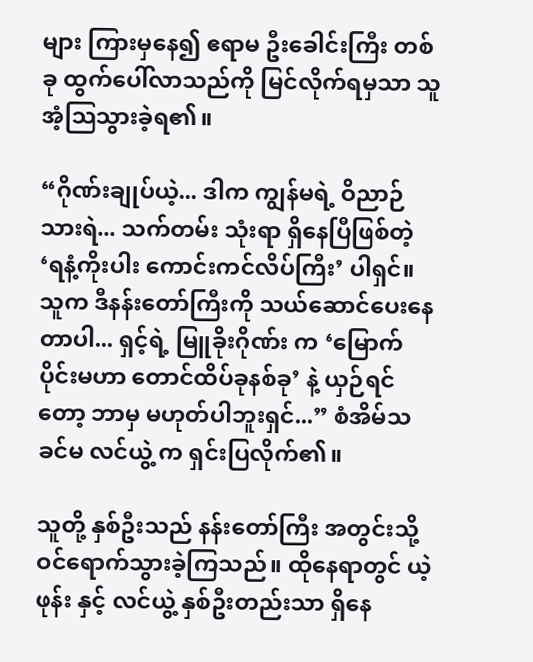များ ကြားမှနေ၍ ဧရာမ ဦးခေါင်းကြီး တစ်ခု ထွက်ပေါ်လာသည်ကို မြင်လိုက်ရမှသာ သူ အံ့သြသွားခဲ့ရ၏။

“ဂိုဏ်းချုပ်ယဲ့... ဒါက ကျွန်မရဲ့ ဝိညာဉ်သားရဲ... သက်တမ်း သုံးရာ ရှိနေပြီဖြစ်တဲ့ ‘ရနံ့ကိုးပါး ကောင်းကင်လိပ်ကြီး’ ပါရှင်။ သူက ဒီနန်းတော်ကြီးကို သယ်ဆောင်ပေးနေတာပါ... ရှင့်ရဲ့ မြူခိုးဂိုဏ်း က ‘မြောက်ပိုင်းမဟာ တောင်ထိပ်ခုနစ်ခု’ နဲ့ ယှဉ်ရင်တော့ ဘာမှ မဟုတ်ပါဘူးရှင်...” စံအိမ်သခင်မ လင်ယွဲ့ က ရှင်းပြလိုက်၏။

သူတို့ နှစ်ဦးသည် နန်းတော်ကြီး အတွင်းသို့ ဝင်ရောက်သွားခဲ့ကြသည်။ ထိုနေရာတွင် ယဲ့ဖုန်း နှင့် လင်ယွဲ့ နှစ်ဦးတည်းသာ ရှိနေ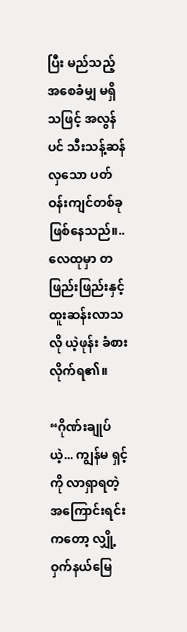ပြီး မည်သည့် အစေခံမျှ မရှိသဖြင့် အလွန်ပင် သီးသန့်ဆန်လှသော ပတ်ဝန်းကျင်တစ်ခု ဖြစ်နေသည်။.. လေထုမှာ တဖြည်းဖြည်းနှင့် ထူးဆန်းလာသလို ယဲ့ဖုန်း ခံစားလိုက်ရ၏။

“ဂိုဏ်းချုပ်ယဲ့... ကျွန်မ ရှင့်ကို လာရှာရတဲ့ အကြောင်းရင်းကတော့ လျှို့ဝှက်နယ်မြေ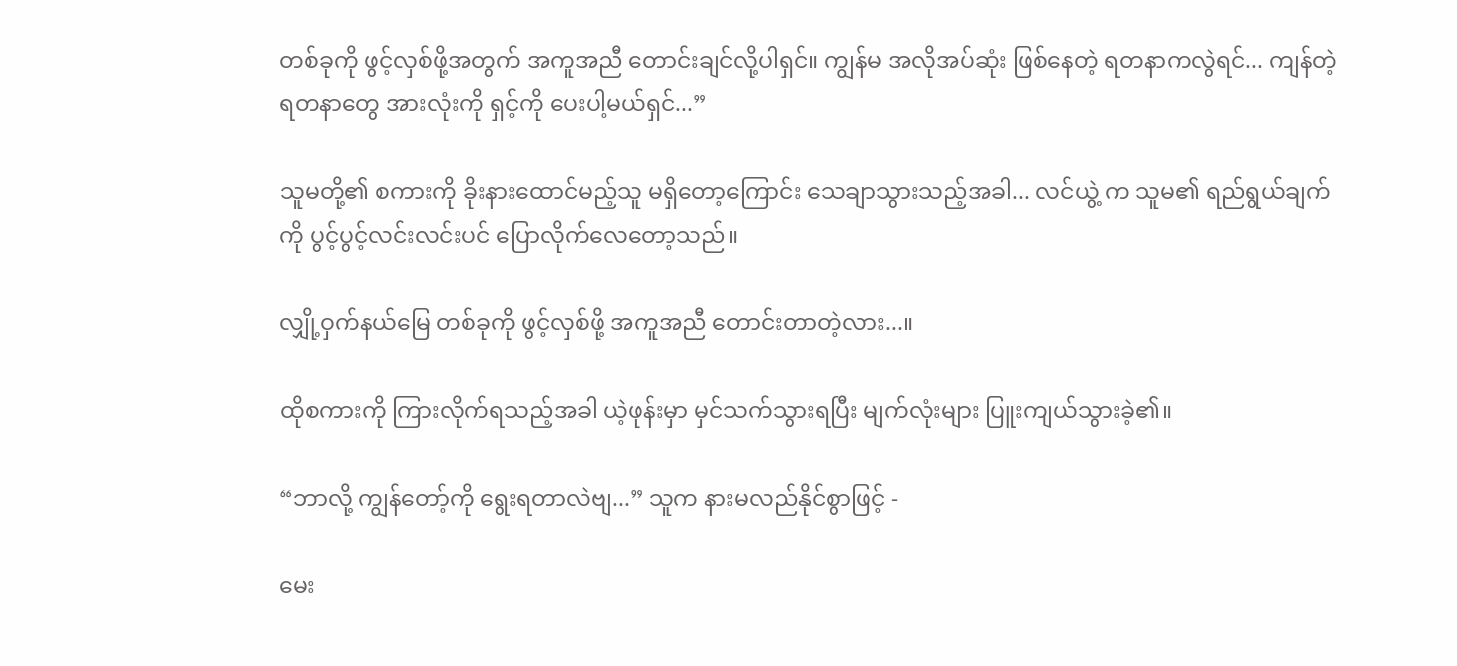တစ်ခုကို ဖွင့်လှစ်ဖို့အတွက် အကူအညီ တောင်းချင်လို့ပါရှင်။ ကျွန်မ အလိုအပ်ဆုံး ဖြစ်နေတဲ့ ရတနာကလွဲရင်... ကျန်တဲ့ ရတနာတွေ အားလုံးကို ရှင့်ကို ပေးပါ့မယ်ရှင်...”

သူမတို့၏ စကားကို ခိုးနားထောင်မည့်သူ မရှိတော့ကြောင်း သေချာသွားသည့်အခါ... လင်ယွဲ့ က သူမ၏ ရည်ရွယ်ချက်ကို ပွင့်ပွင့်လင်းလင်းပင် ပြောလိုက်လေတော့သည်။

လျှို့ဝှက်နယ်မြေ တစ်ခုကို ဖွင့်လှစ်ဖို့ အကူအညီ တောင်းတာတဲ့လား...။

ထိုစကားကို ကြားလိုက်ရသည့်အခါ ယဲ့ဖုန်းမှာ မှင်သက်သွားရပြီး မျက်လုံးများ ပြူးကျယ်သွားခဲ့၏။

“ဘာလို့ ကျွန်တော့်ကို ရွေးရတာလဲဗျ...” သူက နားမလည်နိုင်စွာဖြင့် -

မေး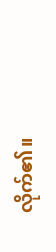လိုက်၏။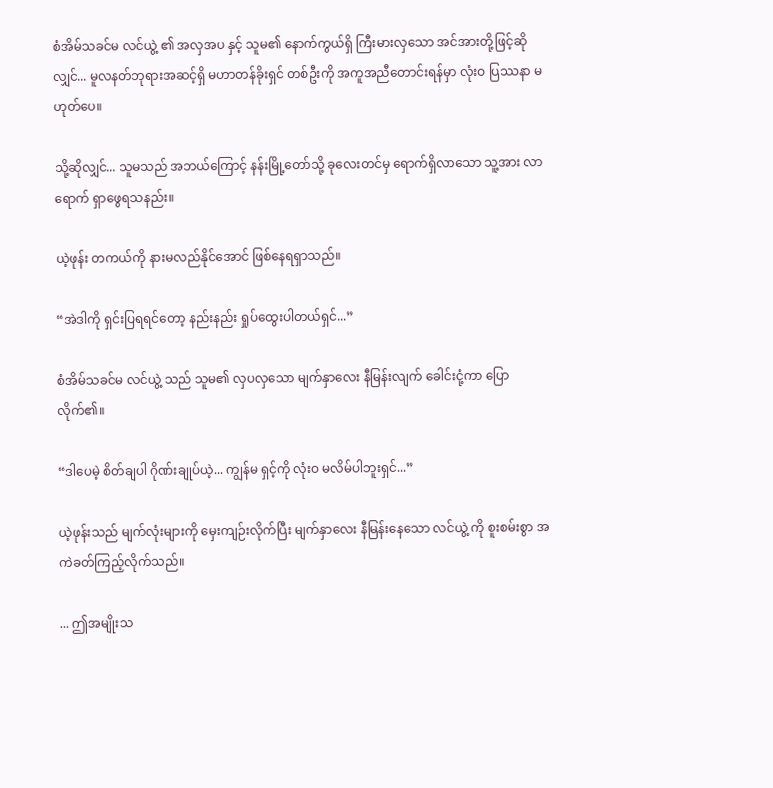စံအိမ်သခင်မ လင်ယွဲ့ ၏ အလှအပ နှင့် သူမ၏ နောက်ကွယ်ရှိ ကြီးမားလှသော အင်အားတို့ဖြင့်ဆိုလျှင်... မူလနတ်ဘုရားအဆင့်ရှိ မဟာတန်ခိုးရှင် တစ်ဦးကို အကူအညီတောင်းရန်မှာ လုံးဝ ပြဿနာ မဟုတ်ပေ။

သို့ဆိုလျှင်... သူမသည် အဘယ်ကြောင့် နန်းမြို့တော်သို့ ခုလေးတင်မှ ရောက်ရှိလာသော သူ့အား လာရောက် ရှာဖွေရသနည်း။

ယဲ့ဖုန်း တကယ်ကို နားမလည်နိုင်အောင် ဖြစ်နေရရှာသည်။

“အဲဒါကို ရှင်းပြရရင်တော့ နည်းနည်း ရှုပ်ထွေးပါတယ်ရှင်...”

စံအိမ်သခင်မ လင်ယွဲ့ သည် သူမ၏ လှပလှသော မျက်နှာလေး နီမြန်းလျက် ခေါင်းငုံ့ကာ ပြောလိုက်၏။

“ဒါပေမဲ့ စိတ်ချပါ ဂိုဏ်းချုပ်ယဲ့... ကျွန်မ ရှင့်ကို လုံးဝ မလိမ်ပါဘူးရှင်...”

ယဲ့ဖုန်းသည် မျက်လုံးများကို မှေးကျဉ်းလိုက်ပြီး မျက်နှာလေး နီမြန်းနေသော လင်ယွဲ့ ကို စူးစမ်းစွာ အကဲခတ်ကြည့်လိုက်သည်။

... ဤအမျိုးသ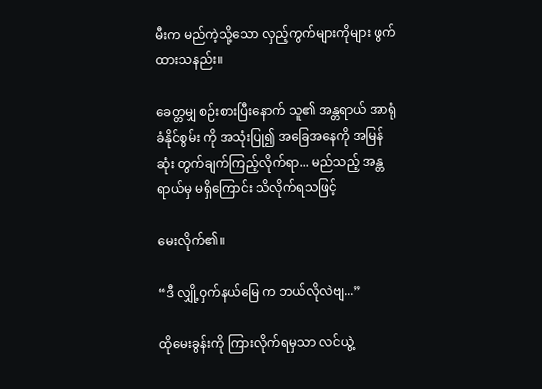မီးက မည်ကဲ့သို့သော လှည့်ကွက်များကိုများ ဖွက်ထားသနည်း။

ခေတ္တမျှ စဉ်းစားပြီးနောက် သူ၏ အန္တရာယ် အာရုံခံနိုင်စွမ်း ကို အသုံးပြု၍ အခြေအနေကို အမြန်ဆုံး တွက်ချက်ကြည့်လိုက်ရာ... မည်သည့် အန္တရာယ်မှ မရှိကြောင်း သိလိုက်ရသဖြင့်

မေးလိုက်၏။

“ဒီ လျှို့ဝှက်နယ်မြေ က ဘယ်လိုလဲဗျ...”

ထိုမေးခွန်းကို ကြားလိုက်ရမှသာ လင်ယွဲ့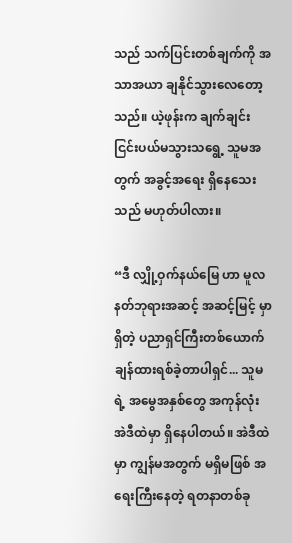သည် သက်ပြင်းတစ်ချက်ကို အသာအယာ ချနိုင်သွားလေတော့သည်။ ယဲ့ဖုန်းက ချက်ချင်း ငြင်းပယ်မသွားသရွေ့ သူမအတွက် အခွင့်အရေး ရှိနေသေးသည် မဟုတ်ပါလား။

“ဒီ လျှို့ဝှက်နယ်မြေ ဟာ မူလနတ်ဘုရားအဆင့် အဆင့်မြင့် မှာရှိတဲ့ ပညာရှင်ကြီးတစ်ယောက် ချန်ထားရစ်ခဲ့တာပါရှင်... သူမရဲ့ အမွေအနှစ်တွေ အကုန်လုံး အဲဒီထဲမှာ ရှိနေပါတယ်။ အဲဒီထဲမှာ ကျွန်မအတွက် မရှိမဖြစ် အရေးကြီးနေတဲ့ ရတနာတစ်ခု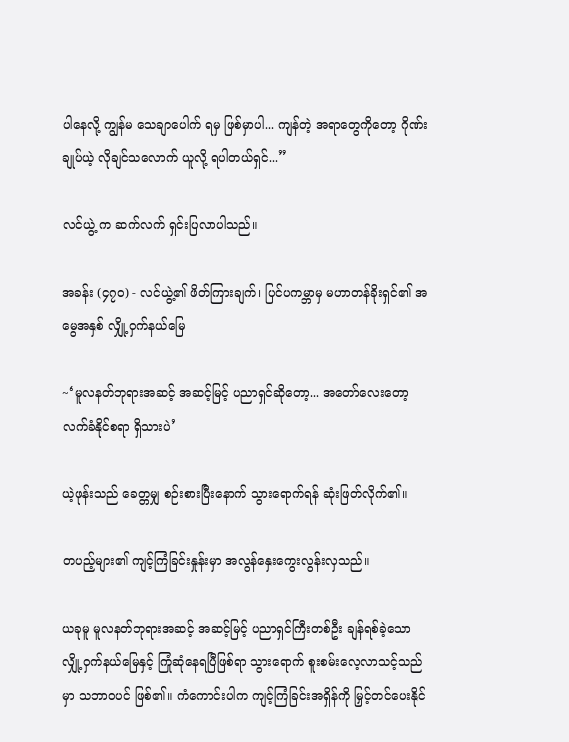ပါနေလို့ ကျွန်မ သေချာပေါက် ရမှ ဖြစ်မှာပါ... ကျန်တဲ့ အရာတွေကိုတော့ ဂိုဏ်းချုပ်ယဲ့ လိုချင်သလောက် ယူလို့ ရပါတယ်ရှင်...”

လင်ယွဲ့ က ဆက်လက် ရှင်းပြလာပါသည်။

အခန်း (၄၇၀) - လင်ယွဲ့၏ ဖိတ်ကြားချက်၊ ပြင်ပကမ္ဘာမှ မဟာတန်ခိုးရှင်၏ အမွေအနှစ် လျှို့ဝှက်နယ်မြေ

~‘မူလနတ်ဘုရားအဆင့် အဆင့်မြင့် ပညာရှင်ဆိုတော့... အတော်လေးတော့ လက်ခံနိုင်စရာ ရှိသားပဲ’

ယဲ့ဖုန်းသည် ခေတ္တမျှ စဉ်းစားပြီးနောက် သွားရောက်ရန် ဆုံးဖြတ်လိုက်၏။

တပည့်များ၏ ကျင့်ကြံခြင်းနှုန်းမှာ အလွန်နှေးကွေးလွန်းလှသည်။

ယခုမူ မူလနတ်ဘုရားအဆင့် အဆင့်မြင့် ပညာရှင်ကြီးတစ်ဦး ချန်ရစ်ခဲ့သော လျှို့ဝှက်နယ်မြေနှင့် ကြုံဆုံနေရပြီဖြစ်ရာ သွားရောက် စူးစမ်းလေ့လာသင့်သည်မှာ သဘာဝပင် ဖြစ်၏။ ကံကောင်းပါက ကျင့်ကြံခြင်းအရှိန်ကို မြှင့်တင်ပေးနိုင်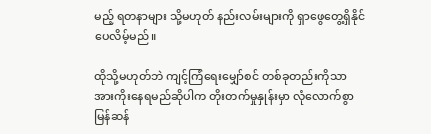မည့် ရတနာများ သို့မဟုတ် နည်းလမ်းများကို ရှာဖွေတွေ့ရှိနိုင်ပေလိမ့်မည်။

ထိုသို့မဟုတ်ဘဲ ကျင့်ကြံရေးမျှော်စင် တစ်ခုတည်းကိုသာ အားကိုးနေရမည်ဆိုပါက တိုးတက်မှုနှုန်းမှာ လုံလောက်စွာ မြန်ဆန်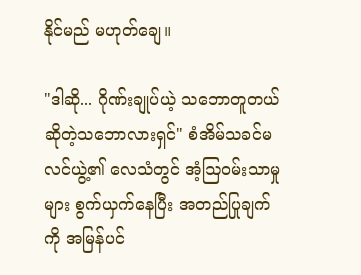နိုင်မည် မဟုတ်ချေ။

"ဒါဆို... ဂိုဏ်းချုပ်ယဲ့ သဘောတူတယ် ဆိုတဲ့သဘောလားရှင်" စံအိမ်သခင်မ လင်ယွဲ့၏ လေသံတွင် အံ့ဩဝမ်းသာမှုများ စွက်ယှက်နေပြီး အတည်ပြုချက်ကို အမြန်ပင်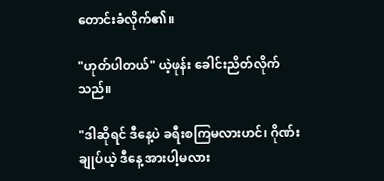တောင်းခံလိုက်၏။

"ဟုတ်ပါတယ်" ယဲ့ဖုန်း ခေါင်းညိတ်လိုက်သည်။

"ဒါဆိုရင် ဒီနေ့ပဲ ခရီးစကြမလားဟင်၊ ဂိုဏ်းချုပ်ယဲ့ ဒီနေ့ အားပါ့မလား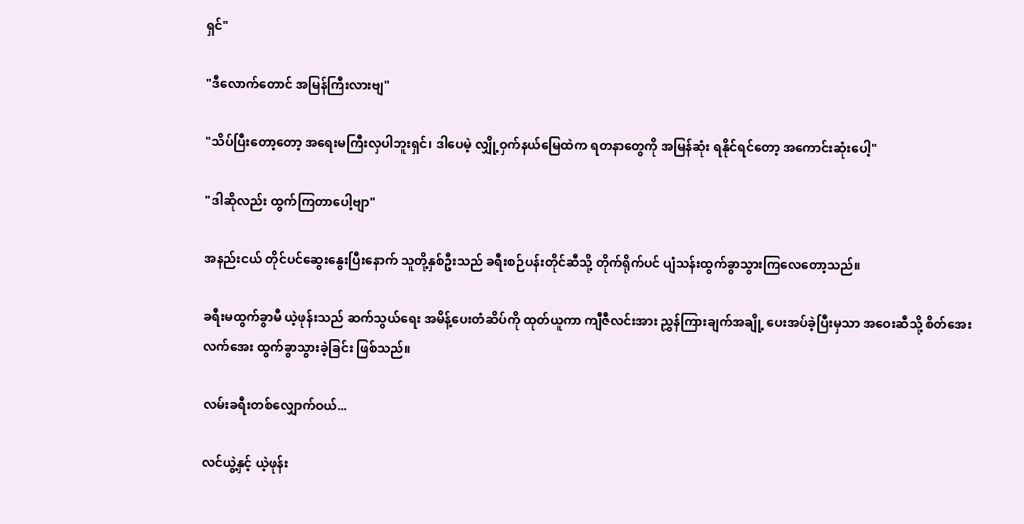ရှင်"

"ဒီလောက်တောင် အမြန်ကြီးလားဗျ"

"သိပ်ပြီးတော့တော့ အရေးမကြီးလှပါဘူးရှင်၊ ဒါပေမဲ့ လျှို့ဝှက်နယ်မြေထဲက ရတနာတွေကို အမြန်ဆုံး ရနိုင်ရင်တော့ အကောင်းဆုံးပေါ့"

"ဒါဆိုလည်း ထွက်ကြတာပေါ့ဗျာ"

အနည်းငယ် တိုင်ပင်ဆွေးနွေးပြီးနောက် သူတို့နှစ်ဦးသည် ခရီးစဉ်ပန်းတိုင်ဆီသို့ တိုက်ရိုက်ပင် ပျံသန်းထွက်ခွာသွားကြလေတော့သည်။

ခရီးမထွက်ခွာမီ ယဲ့ဖုန်းသည် ဆက်သွယ်ရေး အမိန့်ပေးတံဆိပ်ကို ထုတ်ယူကာ ကျီဇီလင်းအား ညွှန်ကြားချက်အချို့ ပေးအပ်ခဲ့ပြီးမှသာ အဝေးဆီသို့ စိတ်အေးလက်အေး ထွက်ခွာသွားခဲ့ခြင်း ဖြစ်သည်။

လမ်းခရီးတစ်လျှောက်ဝယ်...

လင်ယွဲ့နှင့် ယဲ့ဖုန်း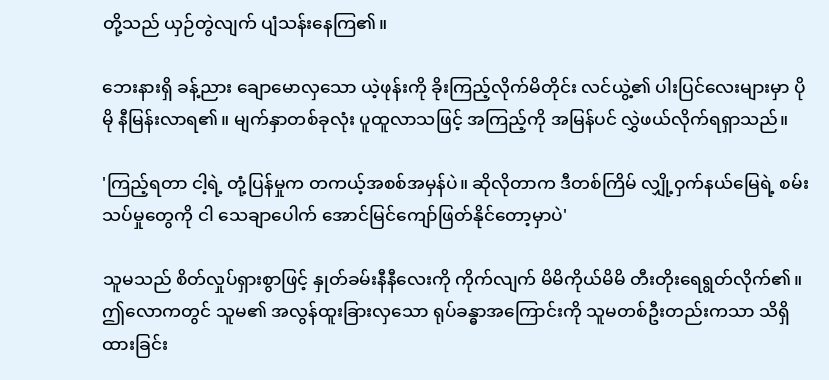တို့သည် ယှဉ်တွဲလျက် ပျံသန်းနေကြ၏။

ဘေးနားရှိ ခန့်ညား ချောမောလှသော ယဲ့ဖုန်းကို ခိုးကြည့်လိုက်မိတိုင်း လင်ယွဲ့၏ ပါးပြင်လေးများမှာ ပိုမို နီမြန်းလာရ၏။ မျက်နှာတစ်ခုလုံး ပူထူလာသဖြင့် အကြည့်ကို အမြန်ပင် လွှဲဖယ်လိုက်ရရှာသည်။

'ကြည့်ရတာ ငါ့ရဲ့ တုံ့ပြန်မှုက တကယ့်အစစ်အမှန်ပဲ။ ဆိုလိုတာက ဒီတစ်ကြိမ် လျှို့ဝှက်နယ်မြေရဲ့ စမ်းသပ်မှုတွေကို ငါ သေချာပေါက် အောင်မြင်ကျော်ဖြတ်နိုင်တော့မှာပဲ'

သူမသည် စိတ်လှုပ်ရှားစွာဖြင့် နှုတ်ခမ်းနီနီလေးကို ကိုက်လျက် မိမိကိုယ်မိမိ တီးတိုးရေရွတ်လိုက်၏။ ဤလောကတွင် သူမ၏ အလွန်ထူးခြားလှသော ရုပ်ခန္ဓာအကြောင်းကို သူမတစ်ဦးတည်းကသာ သိရှိထားခြင်း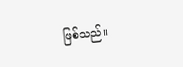ဖြစ်သည်။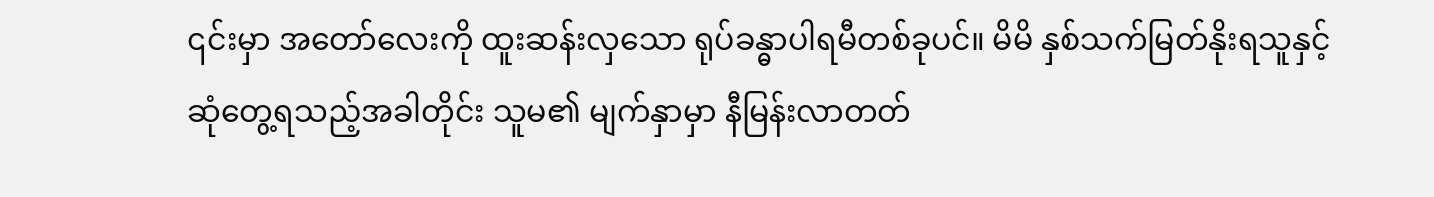၎င်းမှာ အတော်လေးကို ထူးဆန်းလှသော ရုပ်ခန္ဓာပါရမီတစ်ခုပင်။ မိမိ နှစ်သက်မြတ်နိုးရသူနှင့် ဆုံတွေ့ရသည့်အခါတိုင်း သူမ၏ မျက်နှာမှာ နီမြန်းလာတတ်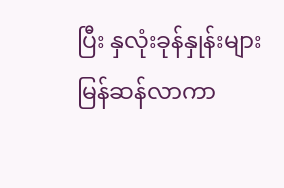ပြီး နှလုံးခုန်နှုန်းများ မြန်ဆန်လာကာ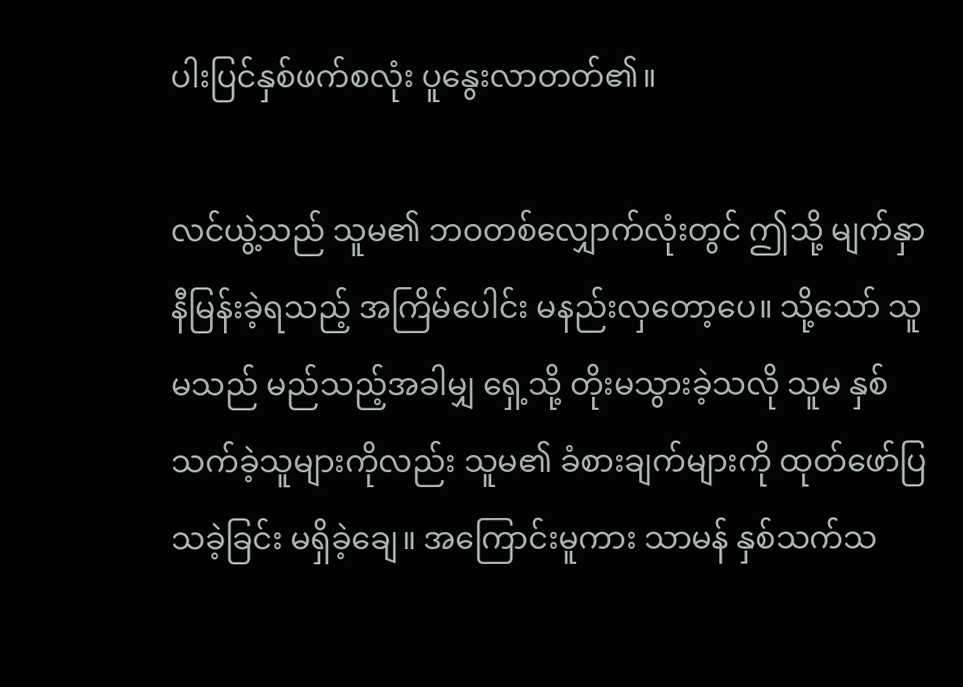ပါးပြင်နှစ်ဖက်စလုံး ပူနွေးလာတတ်၏။

လင်ယွဲ့သည် သူမ၏ ဘဝတစ်လျှောက်လုံးတွင် ဤသို့ မျက်နှာနီမြန်းခဲ့ရသည့် အကြိမ်ပေါင်း မနည်းလှတော့ပေ။ သို့သော် သူမသည် မည်သည့်အခါမျှ ရှေ့သို့ တိုးမသွားခဲ့သလို သူမ နှစ်သက်ခဲ့သူများကိုလည်း သူမ၏ ခံစားချက်များကို ထုတ်ဖော်ပြသခဲ့ခြင်း မရှိခဲ့ချေ။ အကြောင်းမူကား သာမန် နှစ်သက်သ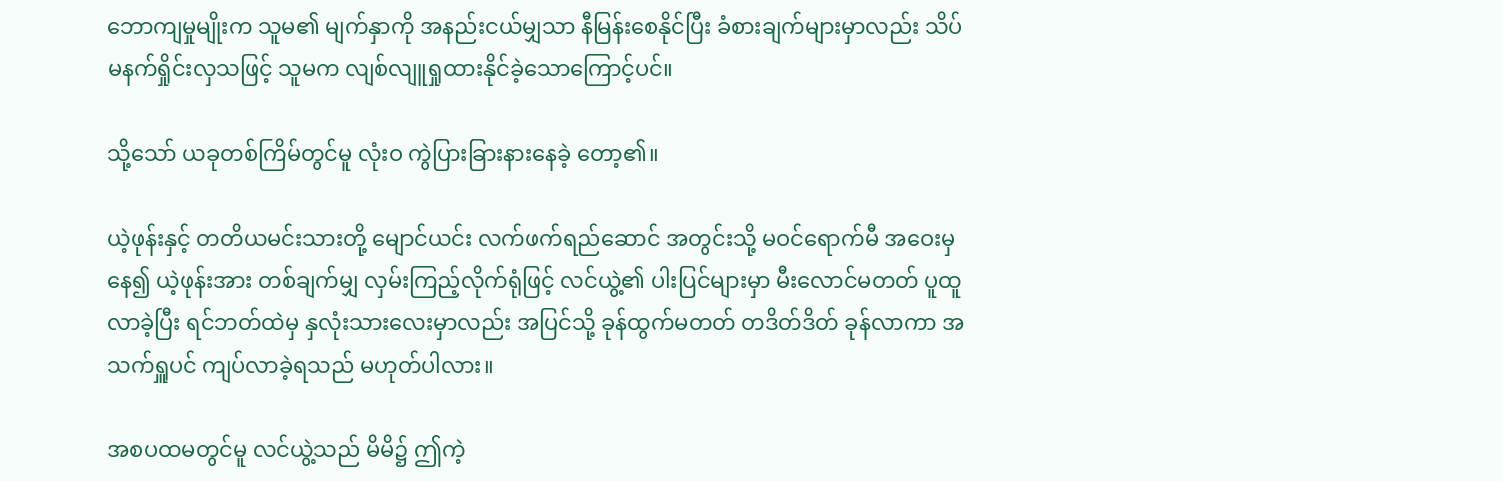ဘောကျမှုမျိုးက သူမ၏ မျက်နှာကို အနည်းငယ်မျှသာ နီမြန်းစေနိုင်ပြီး ခံစားချက်များမှာလည်း သိပ်မနက်ရှိုင်းလှသဖြင့် သူမက လျစ်လျူရှုထားနိုင်ခဲ့သောကြောင့်ပင်။

သို့သော် ယခုတစ်ကြိမ်တွင်မူ လုံးဝ ကွဲပြားခြားနားနေခဲ့ တော့၏။

ယဲ့ဖုန်းနှင့် တတိယမင်းသားတို့ မျောင်ယင်း လက်ဖက်ရည်ဆောင် အတွင်းသို့ မဝင်ရောက်မီ အဝေးမှနေ၍ ယဲ့ဖုန်းအား တစ်ချက်မျှ လှမ်းကြည့်လိုက်ရုံဖြင့် လင်ယွဲ့၏ ပါးပြင်များမှာ မီးလောင်မတတ် ပူထူလာခဲ့ပြီး ရင်ဘတ်ထဲမှ နှလုံးသားလေးမှာလည်း အပြင်သို့ ခုန်ထွက်မတတ် တဒိတ်ဒိတ် ခုန်လာကာ အသက်ရှူပင် ကျပ်လာခဲ့ရသည် မဟုတ်ပါလား။

အစပထမတွင်မူ လင်ယွဲ့သည် မိမိ၌ ဤကဲ့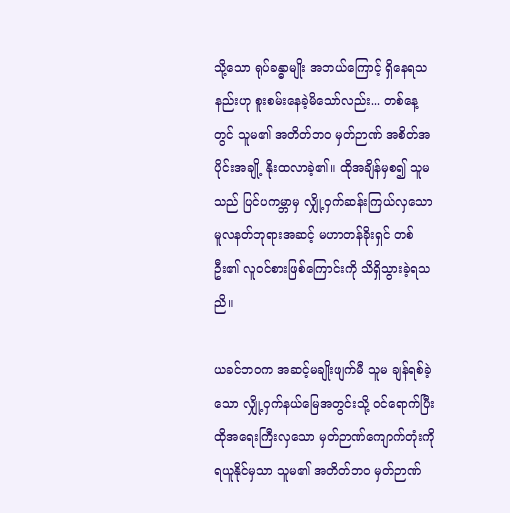သို့သော ရုပ်ခန္ဓာမျိုး အဘယ်ကြောင့် ရှိနေရသနည်းဟု စူးစမ်းနေခဲ့မိသော်လည်း... တစ်နေ့တွင် သူမ၏ အတိတ်ဘဝ မှတ်ဉာဏ် အစိတ်အပိုင်းအချို့ နိုးထလာခဲ့၏။ ထိုအချိန်မှစ၍ သူမသည် ပြင်ပကမ္ဘာမှ လျှို့ဝှက်ဆန်းကြယ်လှသော မူလနတ်ဘုရားအဆင့် မဟာတန်ခိုးရှင် တစ်ဦး၏ လူဝင်စားဖြစ်ကြောင်းကို သိရှိသွားခဲ့ရသညိ။

ယခင်ဘဝက အဆင့်မချိုးဖျက်မီ သူမ ချန်ရစ်ခဲ့သော လျှို့ဝှက်နယ်မြေအတွင်းသို့ ဝင်ရောက်ပြီး ထိုအရေးကြီးလှသော မှတ်ဉာဏ်ကျောက်တုံးကို ရယူနိုင်မှသာ သူမ၏ အတိတ်ဘဝ မှတ်ဉာဏ်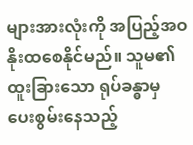များအားလုံးကို အပြည့်အဝ နိုးထစေနိုင်မည်။ သူမ၏ ထူးခြားသော ရုပ်ခန္ဓာမှ ပေးစွမ်းနေသည့်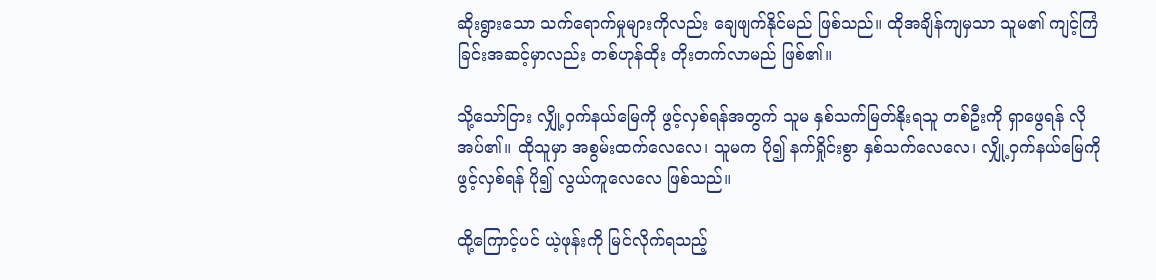ဆိုးရွားသော သက်ရောက်မှုများကိုလည်း ချေဖျက်နိုင်မည် ဖြစ်သည်။ ထိုအချိန်ကျမှသာ သူမ၏ ကျင့်ကြံခြင်းအဆင့်မှာလည်း တစ်ဟုန်ထိုး တိုးတက်လာမည် ဖြစ်၏။

သို့သော်ငြား လျှို့ဝှက်နယ်မြေကို ဖွင့်လှစ်ရန်အတွက် သူမ နှစ်သက်မြတ်နိုးရသူ တစ်ဦးကို ရှာဖွေရန် လိုအပ်၏။ ထိုသူမှာ အစွမ်းထက်လေလေ၊ သူမက ပို၍ နက်ရှိုင်းစွာ နှစ်သက်လေလေ၊ လျှို့ဝှက်နယ်မြေကို ဖွင့်လှစ်ရန် ပို၍ လွယ်ကူလေလေ ဖြစ်သည်။

ထို့ကြောင့်ပင် ယဲ့ဖုန်းကို မြင်လိုက်ရသည့်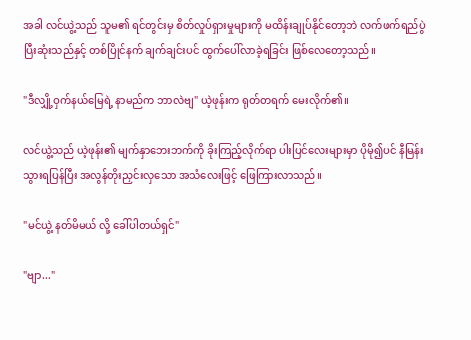အခါ လင်ယွဲ့သည် သူမ၏ ရင်တွင်းမှ စိတ်လှုပ်ရှားမှုများကို မထိန်းချုပ်နိုင်တော့ဘဲ လက်ဖက်ရည်ပွဲ ပြီးဆုံးသည်နှင့် တစ်ပြိုင်နက် ချက်ချင်းပင် ထွက်ပေါ်လာခဲ့ရခြင်း ဖြစ်လေတော့သည်။

"ဒီလျှို့ဝှက်နယ်မြေရဲ့ နာမည်က ဘာလဲဗျ" ယဲ့ဖုန်းက ရုတ်တရက် မေးလိုက်၏။

လင်ယွဲ့သည် ယဲ့ဖုန်း၏ မျက်နှာဘေးဘက်ကို ခိုးကြည့်လိုက်ရာ ပါးပြင်လေးများမှာ ပိုမို၍ပင် နီမြန်းသွားရပြန်ပြီး အလွန်တိုးညှင်းလှသော အသံလေးဖြင့် ဖြေကြားလာသည်။

"မင်ယွဲ့ နတ်မိမယ် လို့ ခေါ်ပါတယ်ရှင်"

"ဗျာ..."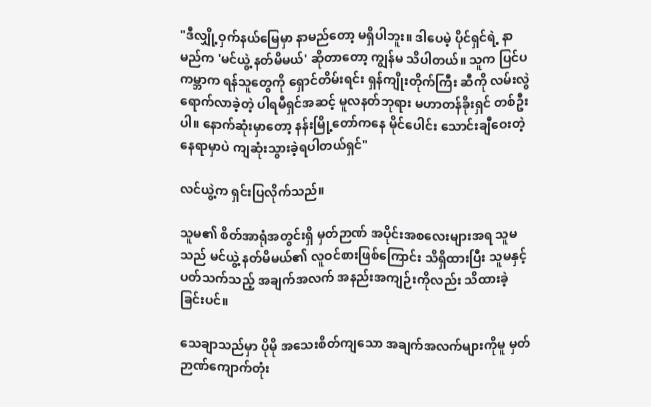"ဒီလျှို့ဝှက်နယ်မြေမှာ နာမည်တော့ မရှိပါဘူး။ ဒါပေမဲ့ ပိုင်ရှင်ရဲ့ နာမည်က 'မင်ယွဲ့ နတ်မိမယ်' ဆိုတာတော့ ကျွန်မ သိပါတယ်။ သူက ပြင်ပကမ္ဘာက ရန်သူတွေကို ရှောင်တိမ်းရင်း ရှန်ကျိုးတိုက်ကြီး ဆီကို လမ်းလွဲရောက်လာခဲ့တဲ့ ပါရမီရှင်အဆင့် မူလနတ်ဘုရား မဟာတန်ခိုးရှင် တစ်ဦးပါ။ နောက်ဆုံးမှာတော့ နန်းမြို့တော်ကနေ မိုင်ပေါင်း သောင်းချီဝေးတဲ့ နေရာမှာပဲ ကျဆုံးသွားခဲ့ရပါတယ်ရှင်"

လင်ယွဲ့က ရှင်းပြလိုက်သည်။

သူမ၏ စိတ်အာရုံအတွင်းရှိ မှတ်ဉာဏ် အပိုင်းအစလေးများအရ သူမသည် မင်ယွဲ့ နတ်မိမယ်၏ လူဝင်စားဖြစ်ကြောင်း သိရှိထားပြီး သူမနှင့် ပတ်သက်သည့် အချက်အလက် အနည်းအကျဉ်းကိုလည်း သိထားခဲ့ခြင်းပင်။

သေချာသည်မှာ ပိုမို အသေးစိတ်ကျသော အချက်အလက်များကိုမူ မှတ်ဉာဏ်ကျောက်တုံး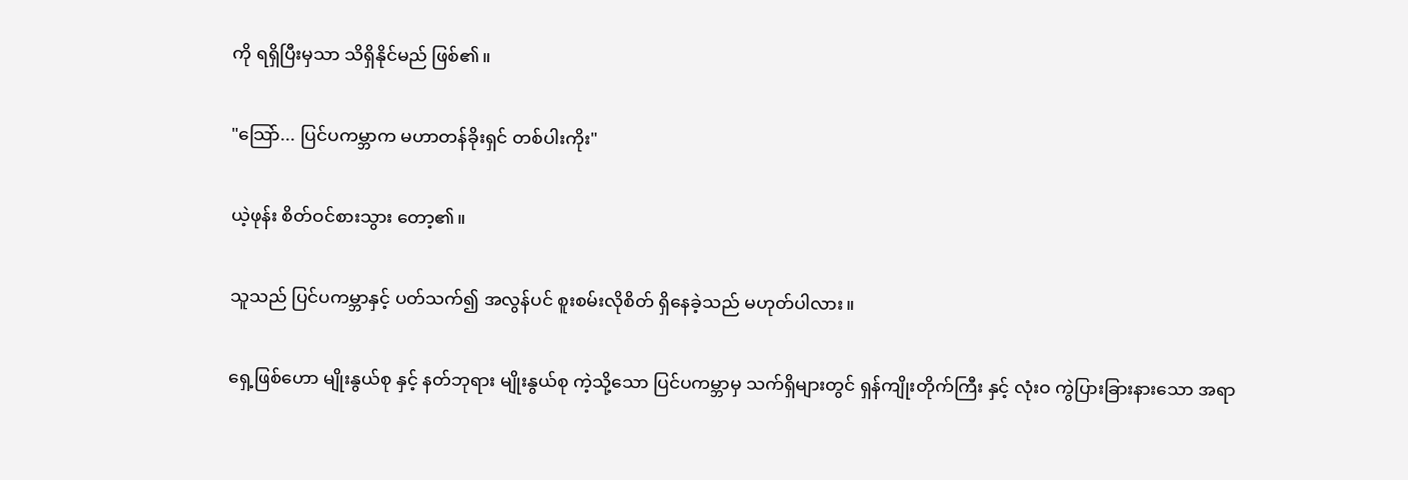ကို ရရှိပြီးမှသာ သိရှိနိုင်မည် ဖြစ်၏။

"သြော်... ပြင်ပကမ္ဘာက မဟာတန်ခိုးရှင် တစ်ပါးကိုး"

ယဲ့ဖုန်း စိတ်ဝင်စားသွား တော့၏။

သူသည် ပြင်ပကမ္ဘာနှင့် ပတ်သက်၍ အလွန်ပင် စူးစမ်းလိုစိတ် ရှိနေခဲ့သည် မဟုတ်ပါလား။

ရှေ့ဖြစ်ဟော မျိုးနွယ်စု နှင့် နတ်ဘုရား မျိုးနွယ်စု ကဲ့သို့သော ပြင်ပကမ္ဘာမှ သက်ရှိများတွင် ရှန်ကျိုးတိုက်ကြီး နှင့် လုံးဝ ကွဲပြားခြားနားသော အရာ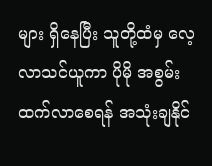များ ရှိနေပြီး သူတို့ထံမှ လေ့လာသင်ယူကာ ပိုမို အစွမ်းထက်လာစေရန် အသုံးချနိုင်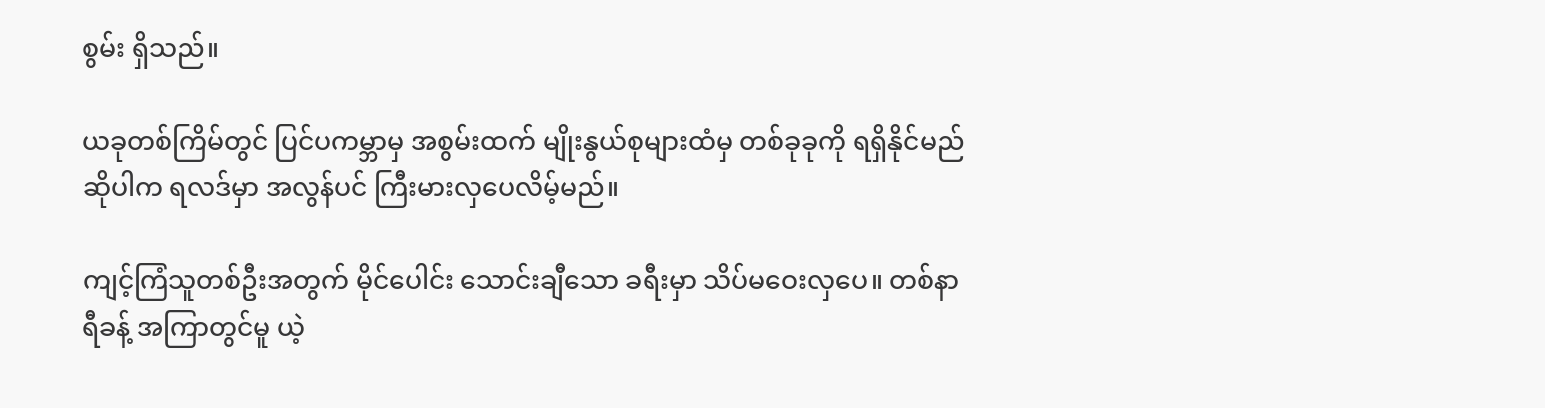စွမ်း ရှိသည်။

ယခုတစ်ကြိမ်တွင် ပြင်ပကမ္ဘာမှ အစွမ်းထက် မျိုးနွယ်စုများထံမှ တစ်ခုခုကို ရရှိနိုင်မည်ဆိုပါက ရလဒ်မှာ အလွန်ပင် ကြီးမားလှပေလိမ့်မည်။

ကျင့်ကြံသူတစ်ဦးအတွက် မိုင်ပေါင်း သောင်းချီသော ခရီးမှာ သိပ်မဝေးလှပေ။ တစ်နာရီခန့် အကြာတွင်မူ ယဲ့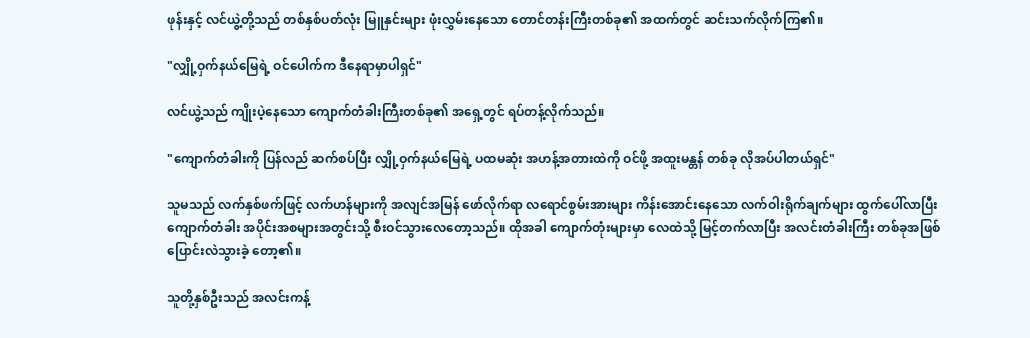ဖုန်းနှင့် လင်ယွဲ့တို့သည် တစ်နှစ်ပတ်လုံး မြူနှင်းများ ဖုံးလွှမ်းနေသော တောင်တန်းကြီးတစ်ခု၏ အထက်တွင် ဆင်းသက်လိုက်ကြ၏။

"လျှို့ဝှက်နယ်မြေရဲ့ ဝင်ပေါက်က ဒီနေရာမှာပါရှင်"

လင်ယွဲ့သည် ကျိုးပဲ့နေသော ကျောက်တံခါးကြီးတစ်ခု၏ အရှေ့တွင် ရပ်တန့်လိုက်သည်။

"ကျောက်တံခါးကို ပြန်လည် ဆက်စပ်ပြီး လျှို့ဝှက်နယ်မြေရဲ့ ပထမဆုံး အဟန့်အတားထဲကို ဝင်ဖို့ အထူးမန္တန် တစ်ခု လိုအပ်ပါတယ်ရှင်"

သူမသည် လက်နှစ်ဖက်ဖြင့် လက်ဟန်များကို အလျင်အမြန် ဖော်လိုက်ရာ လရောင်စွမ်းအားများ ကိန်းအောင်းနေသော လက်ဝါးရိုက်ချက်များ ထွက်ပေါ်လာပြီး ကျောက်တံခါး အပိုင်းအစများအတွင်းသို့ စီးဝင်သွားလေတော့သည်။ ထိုအခါ ကျောက်တုံးများမှာ လေထဲသို့ မြင့်တက်လာပြီး အလင်းတံခါးကြီး တစ်ခုအဖြစ် ပြောင်းလဲသွားခဲ့ တော့၏။

သူတို့နှစ်ဦးသည် အလင်းကန့်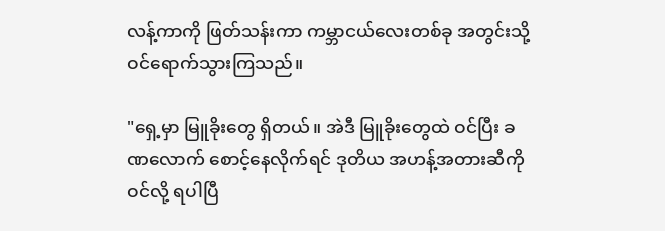လန့်ကာကို ဖြတ်သန်းကာ ကမ္ဘာငယ်လေးတစ်ခု အတွင်းသို့ ဝင်ရောက်သွားကြသည်။

"ရှေ့မှာ မြူခိုးတွေ ရှိတယ်။ အဲဒီ မြူခိုးတွေထဲ ဝင်ပြီး ခဏလောက် စောင့်နေလိုက်ရင် ဒုတိယ အဟန့်အတားဆီကို ဝင်လို့ ရပါပြီ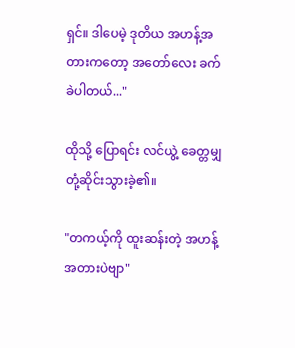ရှင်။ ဒါပေမဲ့ ဒုတိယ အဟန့်အတားကတော့ အတော်လေး ခက်ခဲပါတယ်..."

ထိုသို့ ပြောရင်း လင်ယွဲ့ ခေတ္တမျှ တုံ့ဆိုင်းသွားခဲ့၏။

"တကယ့်ကို ထူးဆန်းတဲ့ အဟန့်အတားပဲဗျာ"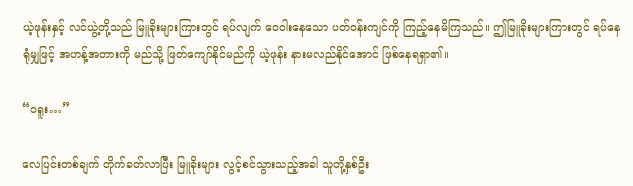ယဲ့ဖုန်းနှင့် လင်ယွဲ့တို့သည် မြူခိုးများကြားတွင် ရပ်လျက် ဝေဝါးနေသော ပတ်ဝန်းကျင်ကို ကြည့်နေမိကြသည်။ ဤမြူခိုးများကြားတွင် ရပ်နေရုံမျှဖြင့် အဟန့်အတားကို မည်သို့ ဖြတ်ကျော်နိုင်မည်ကို ယဲ့ဖုန်း နားမလည်နိုင်အောင် ဖြစ်နေရရှာ၏။

“ဝရူး…”

လေပြင်းတစ်ချက် တိုက်ခတ်လာပြီး မြူခိုးများ လွင့်စင်သွားသည့်အခါ သူတို့နှစ်ဦး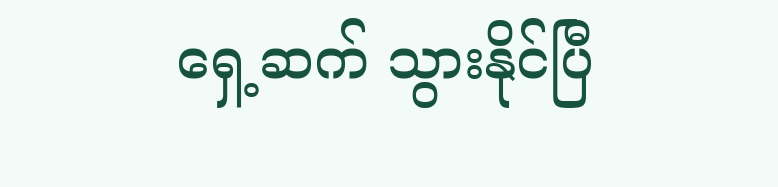ရှေ့ဆက် သွားနိုင်ပြီ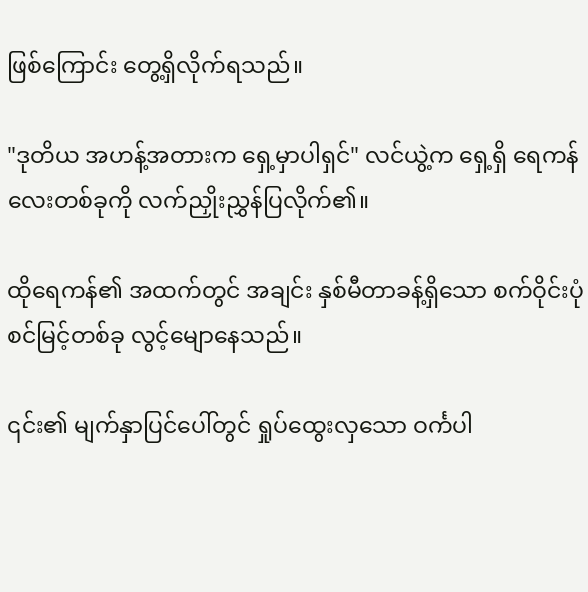ဖြစ်ကြောင်း တွေ့ရှိလိုက်ရသည်။

"ဒုတိယ အဟန့်အတားက ရှေ့မှာပါရှင်" လင်ယွဲ့က ရှေ့ရှိ ရေကန်လေးတစ်ခုကို လက်ညှိုးညွှန်ပြလိုက်၏။

ထိုရေကန်၏ အထက်တွင် အချင်း နှစ်မီတာခန့်ရှိသော စက်ဝိုင်းပုံ စင်မြင့်တစ်ခု လွင့်မျောနေသည်။

၎င်း၏ မျက်နှာပြင်ပေါ်တွင် ရှုပ်ထွေးလှသော ဝင်္ကပါ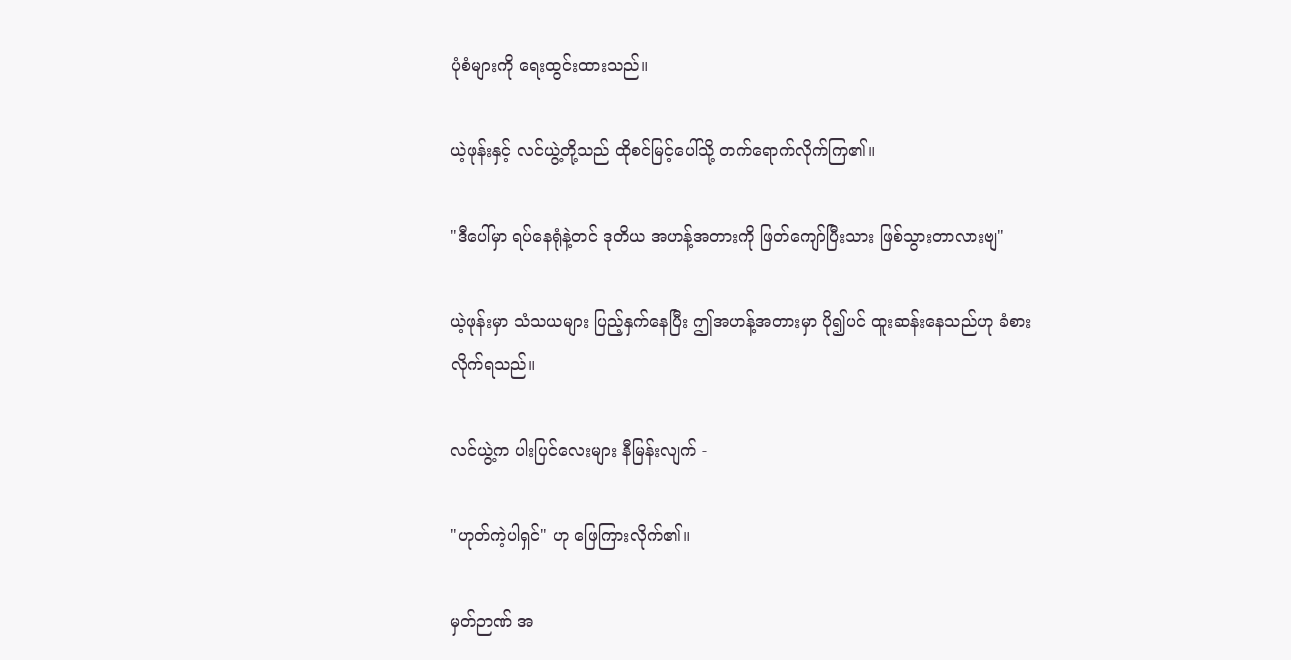ပုံစံများကို ရေးထွင်းထားသည်။

ယဲ့ဖုန်းနှင့် လင်ယွဲ့တို့သည် ထိုစင်မြင့်ပေါ်သို့ တက်ရောက်လိုက်ကြ၏။

"ဒီပေါ်မှာ ရပ်နေရုံနဲ့တင် ဒုတိယ အဟန့်အတားကို ဖြတ်ကျော်ပြီးသား ဖြစ်သွားတာလားဗျ"

ယဲ့ဖုန်းမှာ သံသယများ ပြည့်နှက်နေပြီး ဤအဟန့်အတားမှာ ပို၍ပင် ထူးဆန်းနေသည်ဟု ခံစားလိုက်ရသည်။

လင်ယွဲ့က ပါးပြင်လေးများ နီမြန်းလျက် -

"ဟုတ်ကဲ့ပါရှင်" ဟု ဖြေကြားလိုက်၏။

မှတ်ဉာဏ် အ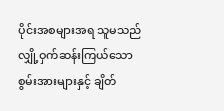ပိုင်းအစများအရ သူမသည် လျှို့ဝှက်ဆန်းကြယ်သော စွမ်းအားများနှင့် ချိတ်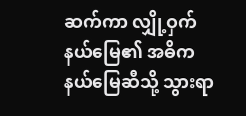ဆက်ကာ လျှို့ဝှက်နယ်မြေ၏ အဓိက နယ်မြေဆီသို့ သွားရာ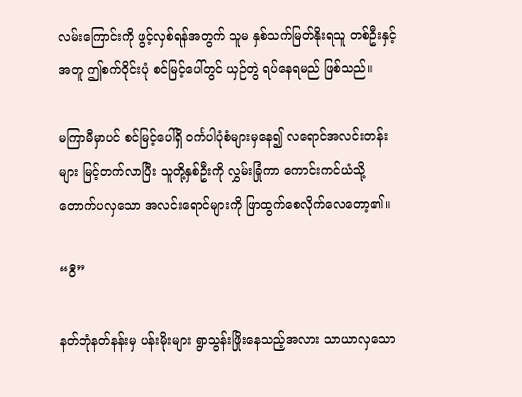လမ်းကြောင်းကို ဖွင့်လှစ်ရန်အတွက် သူမ နှစ်သက်မြတ်နိုးရသူ တစ်ဦးနှင့်အတူ ဤစက်ဝိုင်းပုံ စင်မြင့်ပေါ်တွင် ယှဉ်တွဲ ရပ်နေရမည် ဖြစ်သည်။

မကြာမီမှာပင် စင်မြင့်ပေါ်ရှိ ဝင်္ကပါပုံစံများမှနေ၍ လရောင်အလင်းတန်းများ မြင့်တက်လာပြီး သူတို့နှစ်ဦးကို လွှမ်းခြုံကာ ကောင်းကင်ယံသို့ တောက်ပလှသော အလင်းရောင်များကို ဖြာထွက်စေလိုက်လေတော့၏။

“ဝီ”

နတ်ဘုံနတ်နန်းမှ ပန်းမိုးများ ရွာသွန်းဖြိုးနေသည့်အလား သာယာလှသော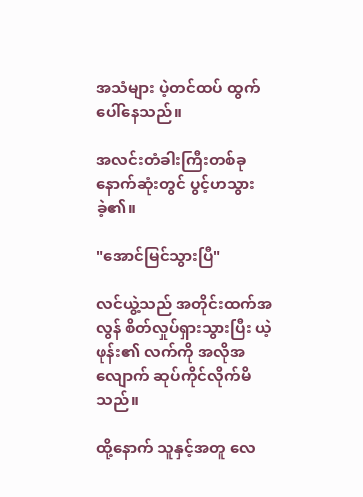အသံများ ပဲ့တင်ထပ် ထွက်ပေါ်နေသည်။

အလင်းတံခါးကြီးတစ်ခု နောက်ဆုံးတွင် ပွင့်ဟသွားခဲ့၏။

"အောင်မြင်သွားပြီ"

လင်ယွဲ့သည် အတိုင်းထက်အလွန် စိတ်လှုပ်ရှားသွားပြီး ယဲ့ဖုန်း၏ လက်ကို အလိုအလျောက် ဆုပ်ကိုင်လိုက်မိသည်။

ထို့နောက် သူနှင့်အတူ လေ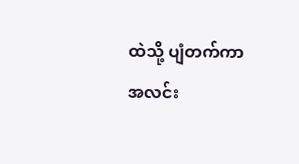ထဲသို့ ပျံတက်ကာ အလင်း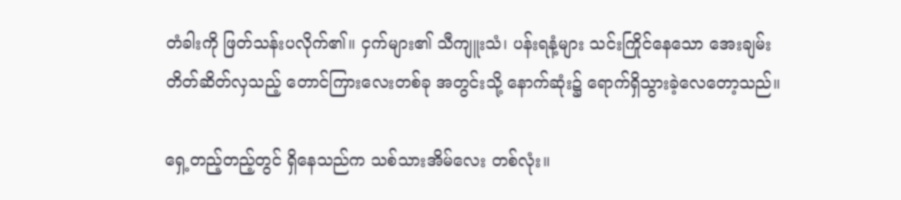တံခါးကို ဖြတ်သန်းပလိုက်၏။ ငှက်များ၏ သီကျူးသံ၊ ပန်းရနံ့များ သင်းကြိုင်နေသော အေးချမ်းတိတ်ဆိတ်လှသည့် တောင်ကြားလေးတစ်ခု အတွင်းသို့ နောက်ဆုံး၌ ရောက်ရှိသွားခဲ့လေတော့သည်။

ရှေ့တည့်တည့်တွင် ရှိနေသည်က သစ်သားအိမ်လေး တစ်လုံး။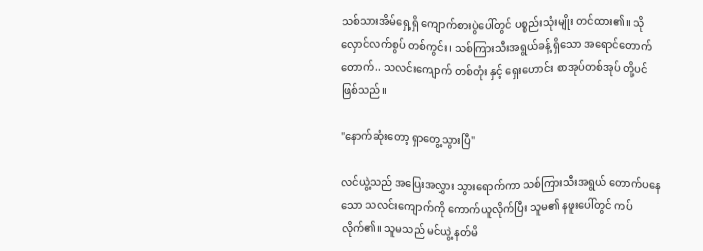သစ်သားအိမ်ရှေ့ရှိ ကျောက်စားပွဲပေါ်တွင် ပစ္စည်းသုံးမျိုး တင်ထား၏။ သိုလှောင်လက်စွပ် တစ်ကွင်း၊ သစ်ကြားသီးအရွယ်ခန့် ရှိသော အရောင်တောက်တောက်.. သလင်းကျောက် တစ်တုံး နှင့် ရှေးဟောင်း စာအုပ်တစ်အုပ် တို့ပင် ဖြစ်သည်။

"နောက်ဆုံးတော့ ရှာတွေ့သွားပြီ"

လင်ယွဲ့သည် အပြေးအလွှား သွားရောက်ကာ သစ်ကြားသီးအရွယ် တောက်ပနေသော သလင်းကျောက်ကို ကောက်ယူလိုက်ပြီး သူမ၏ နဖူးပေါ်တွင် ကပ်လိုက်၏။ သူမသည် မင်ယွဲ့ နတ်မိ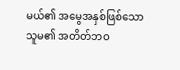မယ်၏ အမွေအနှစ်ဖြစ်သော သူမ၏ အတိတ်ဘဝ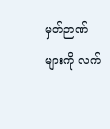မှတ်ဉာဏ်များကို လက်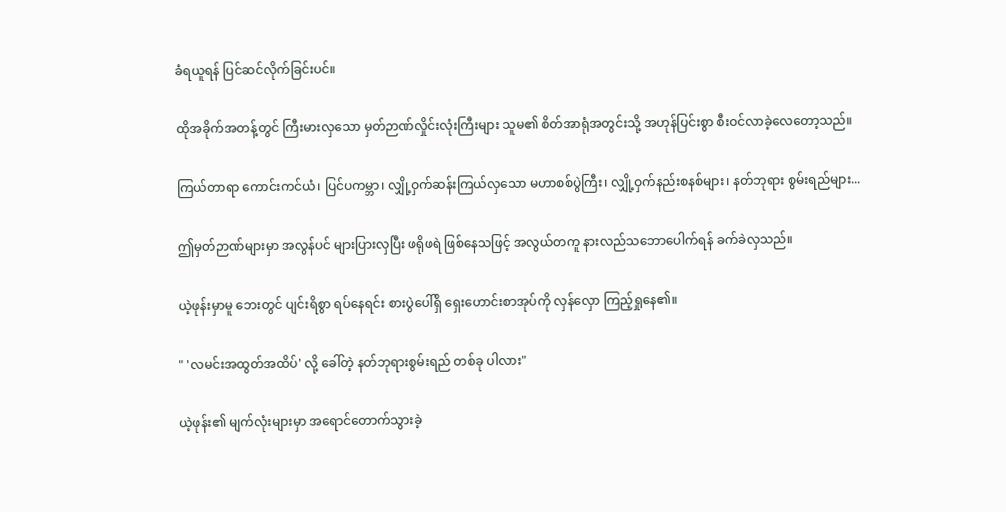ခံရယူရန် ပြင်ဆင်လိုက်ခြင်းပင်။

ထိုအခိုက်အတန့်တွင် ကြီးမားလှသော မှတ်ဉာဏ်လှိုင်းလုံးကြီးများ သူမ၏ စိတ်အာရုံအတွင်းသို့ အဟုန်ပြင်းစွာ စီးဝင်လာခဲ့လေတော့သည်။

ကြယ်တာရာ ကောင်းကင်ယံ၊ ပြင်ပကမ္ဘာ၊ လျှို့ဝှက်ဆန်းကြယ်လှသော မဟာစစ်ပွဲကြီး၊ လျှို့ဝှက်နည်းစနစ်များ၊ နတ်ဘုရား စွမ်းရည်များ...

ဤမှတ်ဉာဏ်များမှာ အလွန်ပင် များပြားလှပြီး ဖရိုဖရဲ ဖြစ်နေသဖြင့် အလွယ်တကူ နားလည်သဘောပေါက်ရန် ခက်ခဲလှသည်။

ယဲ့ဖုန်းမှာမူ ဘေးတွင် ပျင်းရိစွာ ရပ်နေရင်း စားပွဲပေါ်ရှိ ရှေးဟောင်းစာအုပ်ကို လှန်လှော ကြည့်ရှုနေ၏။

" 'လမင်းအထွတ်အထိပ်' လို့ ခေါ်တဲ့ နတ်ဘုရားစွမ်းရည် တစ်ခု ပါလား"

ယဲ့ဖုန်း၏ မျက်လုံးများမှာ အရောင်တောက်သွားခဲ့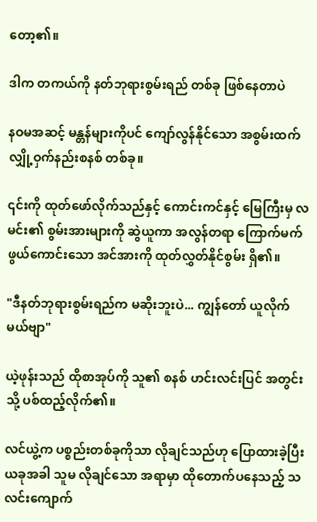တော့၏။

ဒါက တကယ်ကို နတ်ဘုရားစွမ်းရည် တစ်ခု ဖြစ်နေတာပဲ

နဝမအဆင့် မန္တန်များကိုပင် ကျော်လွန်နိုင်သော အစွမ်းထက် လျှို့ဝှက်နည်းစနစ် တစ်ခု။

၎င်းကို ထုတ်ဖော်လိုက်သည်နှင့် ကောင်းကင်နှင့် မြေကြီးမှ လမင်း၏ စွမ်းအားများကို ဆွဲယူကာ အလွန်တရာ ကြောက်မက်ဖွယ်ကောင်းသော အင်အားကို ထုတ်လွှတ်နိုင်စွမ်း ရှိ၏။

"ဒီနတ်ဘုရားစွမ်းရည်က မဆိုးဘူးပဲ... ကျွန်တော် ယူလိုက်မယ်ဗျာ"

ယဲ့ဖုန်းသည် ထိုစာအုပ်ကို သူ၏ စနစ် ဟင်းလင်းပြင် အတွင်းသို့ ပစ်ထည့်လိုက်၏။

လင်ယွဲ့က ပစ္စည်းတစ်ခုကိုသာ လိုချင်သည်ဟု ပြောထားခဲ့ပြီး ယခုအခါ သူမ လိုချင်သော အရာမှာ ထိုတောက်ပနေသည့် သလင်းကျောက်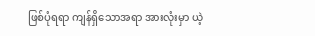ဖြစ်ပုံရရာ ကျန်ရှိသောအရာ အားလုံးမှာ ယဲ့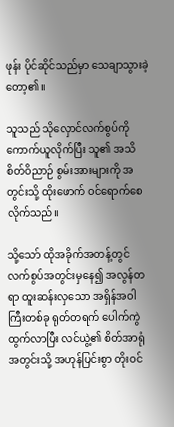ဖုန်း ပိုင်ဆိုင်သည်မှာ သေချာသွားခဲ့ တော့၏။

သူသည် သိုလှောင်လက်စွပ်ကို ကောက်ယူလိုက်ပြီး သူ၏ အသိစိတ်ဝိညာဉ် စွမ်းအားများကို အတွင်းသို့ ထိုးဖောက် ဝင်ရောက်စေလိုက်သည်။

သို့သော် ထိုအခိုက်အတန့်တွင် လက်စွပ်အတွင်းမှနေ၍ အလွန်တရာ ထူးဆန်းလှသော အရှိန်အဝါကြီးတစ်ခု ရုတ်တရက် ပေါက်ကွဲထွက်လာပြီး လင်ယွဲ့၏ စိတ်အာရုံအတွင်းသို့ အဟုန်ပြင်းစွာ တိုးဝင်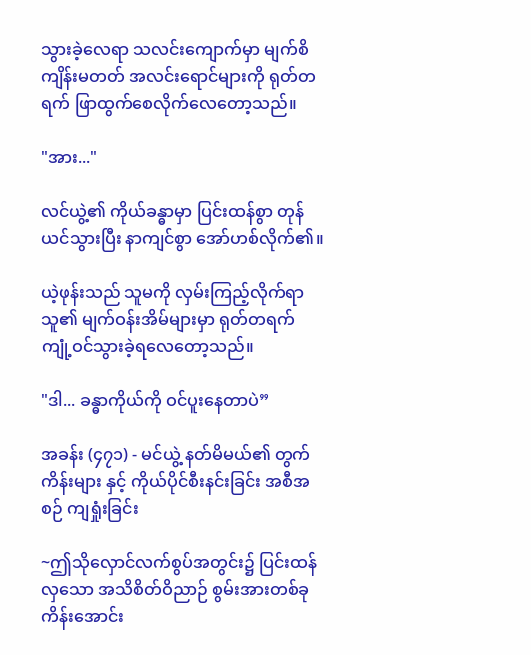သွားခဲ့လေရာ သလင်းကျောက်မှာ မျက်စိကျိန်းမတတ် အလင်းရောင်များကို ရုတ်တရက် ဖြာထွက်စေလိုက်လေတော့သည်။

"အား..."

လင်ယွဲ့၏ ကိုယ်ခန္ဓာမှာ ပြင်းထန်စွာ တုန်ယင်သွားပြီး နာကျင်စွာ အော်ဟစ်လိုက်၏။

ယဲ့ဖုန်းသည် သူမကို လှမ်းကြည့်လိုက်ရာ သူ၏ မျက်ဝန်းအိမ်များမှာ ရုတ်တရက် ကျုံ့ဝင်သွားခဲ့ရလေတော့သည်။

"ဒါ... ခန္ဓာကိုယ်ကို ဝင်ပူးနေတာပဲ”

အခန်း (၄၇၁) - မင်ယွဲ့ နတ်မိမယ်၏ တွက်ကိန်းများ နှင့် ကိုယ်ပိုင်စီးနင်းခြင်း အစီအစဉ် ကျရှုံးခြင်း

~ဤသိုလှောင်လက်စွပ်အတွင်း၌ ပြင်းထန်လှသော အသိစိတ်ဝိညာဉ် စွမ်းအားတစ်ခု ကိန်းအောင်း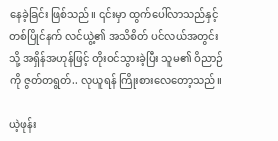နေခဲ့ခြင်း ဖြစ်သည်။ ၎င်းမှာ ထွက်ပေါ်လာသည်နှင့် တစ်ပြိုင်နက် လင်ယွဲ့၏ အသိစိတ် ပင်လယ်အတွင်းသို့ အရှိန်အဟုန်ဖြင့် တိုးဝင်သွားခဲ့ပြီး သူမ၏ ဝိညာဉ်ကို ဇွတ်တရွတ်.. လုယူရန် ကြိုးစားလေတော့သည်။

ယဲ့ဖုန်း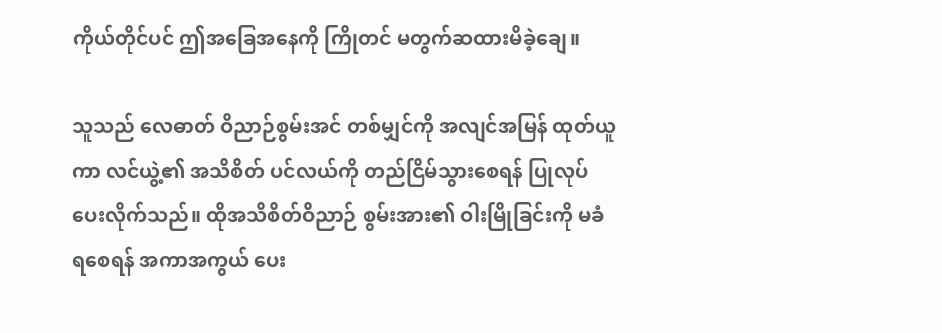ကိုယ်တိုင်ပင် ဤအခြေအနေကို ကြိုတင် မတွက်ဆထားမိခဲ့ချေ။

သူသည် လေဓာတ် ဝိညာဉ်စွမ်းအင် တစ်မျှင်ကို အလျင်အမြန် ထုတ်ယူကာ လင်ယွဲ့၏ အသိစိတ် ပင်လယ်ကို တည်ငြိမ်သွားစေရန် ပြုလုပ်ပေးလိုက်သည်။ ထိုအသိစိတ်ဝိညာဉ် စွမ်းအား၏ ဝါးမြိုခြင်းကို မခံရစေရန် အကာအကွယ် ပေး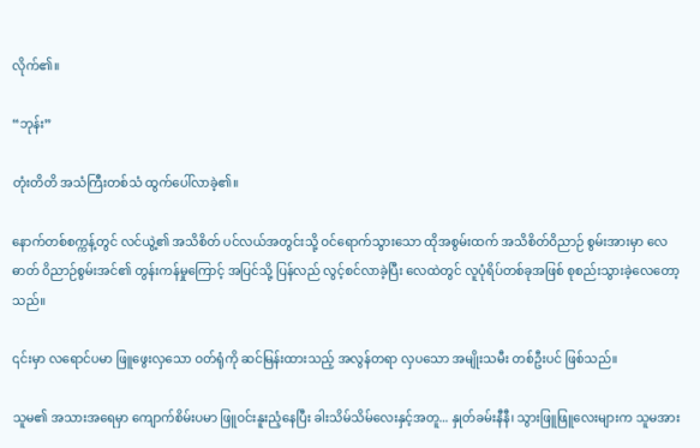လိုက်၏။

“ဘုန်း”

တုံးတိတိ အသံကြီးတစ်သံ ထွက်ပေါ်လာခဲ့၏။

နောက်တစ်စက္ကန့်တွင် လင်ယွဲ့၏ အသိစိတ် ပင်လယ်အတွင်းသို့ ဝင်ရောက်သွားသော ထိုအစွမ်းထက် အသိစိတ်ဝိညာဉ် စွမ်းအားမှာ လေဓာတ် ဝိညာဉ်စွမ်းအင်၏ တွန်းကန်မှုကြောင့် အပြင်သို့ ပြန်လည် လွင့်စင်လာခဲ့ပြီး လေထဲတွင် လူပုံရိပ်တစ်ခုအဖြစ် စုစည်းသွားခဲ့လေတော့သည်။

၎င်းမှာ လရောင်ပမာ ဖြူဖွေးလှသော ဝတ်ရုံကို ဆင်မြန်းထားသည့် အလွန်တရာ လှပသော အမျိုးသမီး တစ်ဦးပင် ဖြစ်သည်။

သူမ၏ အသားအရေမှာ ကျောက်စိမ်းပမာ ဖြူဝင်းနူးညံ့နေပြီး ခါးသိမ်သိမ်လေးနှင့်အတူ... နှုတ်ခမ်းနီနီ၊ သွားဖြူဖြူလေးများက သူမအား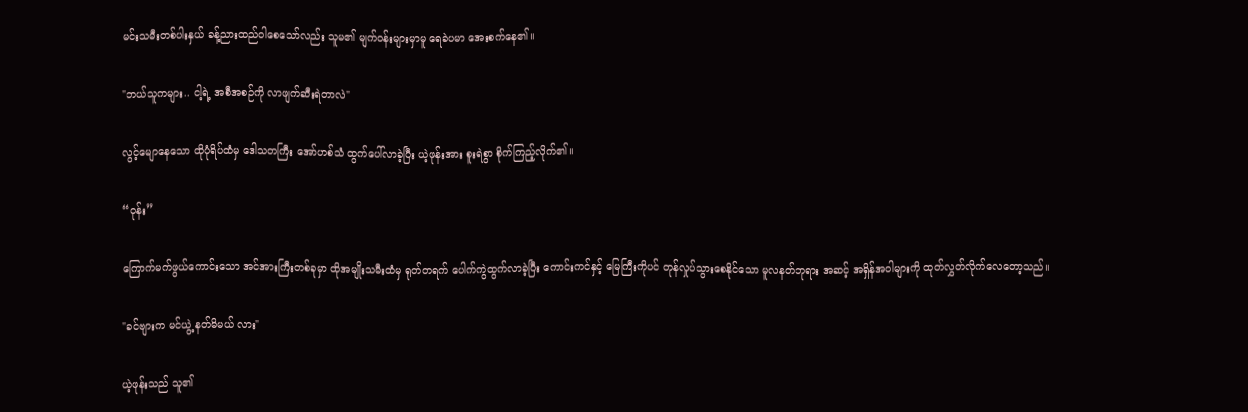မင်းသမီးတစ်ပါးနှယ် ခန့်ညားထည်ဝါစေသော်လည်း သူမ၏ မျက်ဝန်းများမှာမူ ရေခဲပမာ အေးစက်နေ၏။

"ဘယ်သူကများ.. ငါ့ရဲ့ အစီအစဉ်ကို လာဖျက်ဆီးရဲတာလဲ"

လွင့်မျောနေသော ထိုပုံရိပ်ထံမှ ဒေါသတကြီး အော်ဟစ်သံ ထွက်ပေါ်လာခဲ့ပြီး ယဲ့ဖုန်းအား စူးရဲစွာ စိုက်ကြည့်လိုက်၏။

“ဝုန်း”

ကြောက်မက်ဖွယ်ကောင်းသော အင်အားကြီးတစ်ခုမှာ ထိုအမျိုးသမီးထံမှ ရုတ်တရက် ပေါက်ကွဲထွက်လာခဲ့ပြီး ကောင်းကင်နှင့် မြေကြီးကိုပင် တုန်လှုပ်သွားစေနိုင်သော မူလနတ်ဘုရား အဆင့် အရှိန်အဝါများကို ထုတ်လွှတ်လိုက်လေတော့သည်။

"ခင်ဗျားက မင်ယွဲ့ နတ်မိမယ် လား"

ယဲ့ဖုန်းသည် သူ၏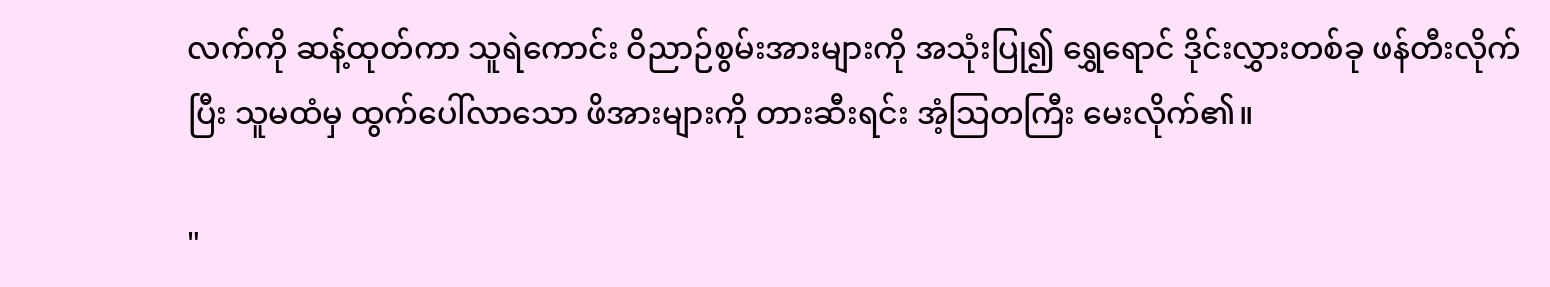လက်ကို ဆန့်ထုတ်ကာ သူရဲကောင်း ဝိညာဉ်စွမ်းအားများကို အသုံးပြု၍ ရွှေရောင် ဒိုင်းလွှားတစ်ခု ဖန်တီးလိုက်ပြီး သူမထံမှ ထွက်ပေါ်လာသော ဖိအားများကို တားဆီးရင်း အံ့သြတကြီး မေးလိုက်၏။

"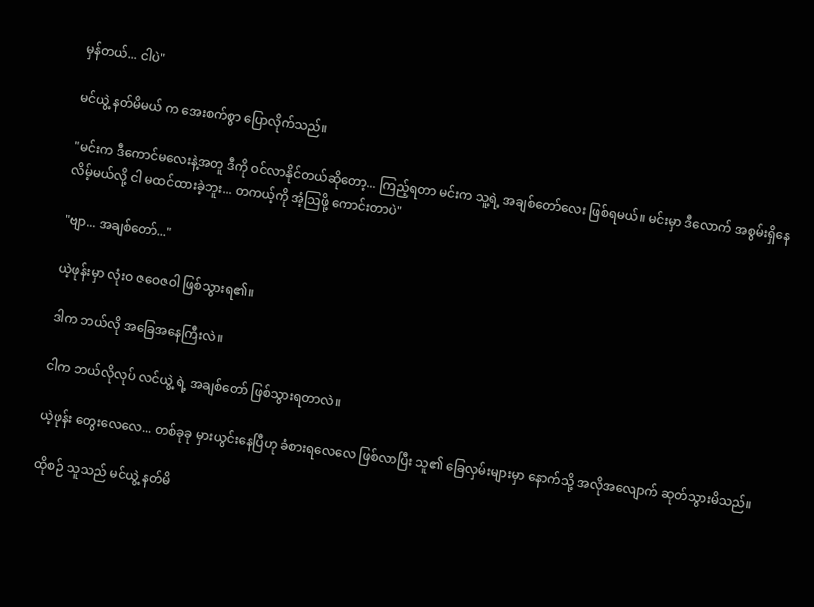မှန်တယ်... ငါပဲ"

မင်ယွဲ့ နတ်မိမယ် က အေးစက်စွာ ပြောလိုက်သည်။

"မင်းက ဒီကောင်မလေးနဲ့အတူ ဒီကို ဝင်လာနိုင်တယ်ဆိုတော့... ကြည့်ရတာ မင်းက သူ့ရဲ့ အချစ်တော်လေး ဖြစ်ရမယ်။ မင်းမှာ ဒီလောက် အစွမ်းရှိနေလိမ့်မယ်လို့ ငါ မထင်ထားခဲ့ဘူး... တကယ့်ကို အံ့သြဖို့ ကောင်းတာပဲ"

"ဗျာ... အချစ်တော်..."

ယဲ့ဖုန်းမှာ လုံးဝ ဇဝေဇဝါ ဖြစ်သွားရ၏။

ဒါက ဘယ်လို အခြေအနေကြီးလဲ။

ငါက ဘယ်လိုလုပ် လင်ယွဲ့ ရဲ့ အချစ်တော် ဖြစ်သွားရတာလဲ။

ယဲ့ဖုန်း တွေးလေလေ... တစ်ခုခု မှားယွင်းနေပြီဟု ခံစားရလေလေ ဖြစ်လာပြီး သူ၏ ခြေလှမ်းများမှာ နောက်သို့ အလိုအလျောက် ဆုတ်သွားမိသည်။

ထိုစဉ် သူသည် မင်ယွဲ့ နတ်မိ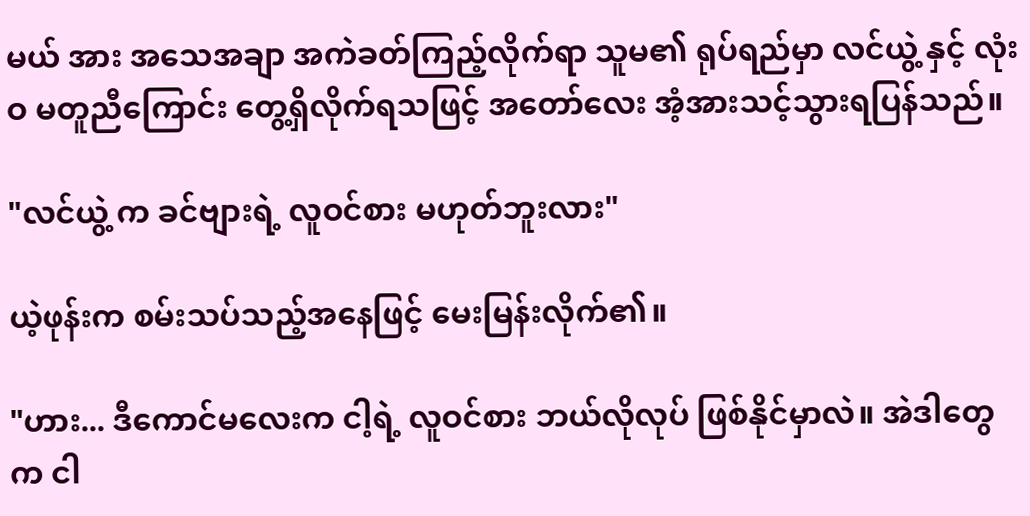မယ် အား အသေအချာ အကဲခတ်ကြည့်လိုက်ရာ သူမ၏ ရုပ်ရည်မှာ လင်ယွဲ့ နှင့် လုံးဝ မတူညီကြောင်း တွေ့ရှိလိုက်ရသဖြင့် အတော်လေး အံ့အားသင့်သွားရပြန်သည်။

"လင်ယွဲ့ က ခင်ဗျားရဲ့ လူဝင်စား မဟုတ်ဘူးလား"

ယဲ့ဖုန်းက စမ်းသပ်သည့်အနေဖြင့် မေးမြန်းလိုက်၏။

"ဟား... ဒီကောင်မလေးက ငါ့ရဲ့ လူဝင်စား ဘယ်လိုလုပ် ဖြစ်နိုင်မှာလဲ။ အဲဒါတွေက ငါ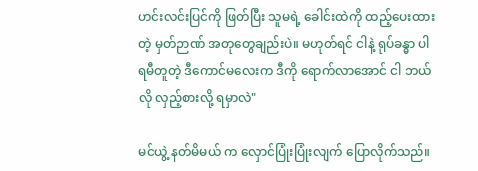ဟင်းလင်းပြင်ကို ဖြတ်ပြီး သူမရဲ့ ခေါင်းထဲကို ထည့်ပေးထားတဲ့ မှတ်ဉာဏ် အတုတွေချည်းပဲ။ မဟုတ်ရင် ငါနဲ့ ရုပ်ခန္ဓာ ပါရမီတူတဲ့ ဒီကောင်မလေးက ဒီကို ရောက်လာအောင် ငါ ဘယ်လို လှည့်စားလို့ ရမှာလဲ"

မင်ယွဲ့ နတ်မိမယ် က လှောင်ပြုံးပြုံးလျက် ပြောလိုက်သည်။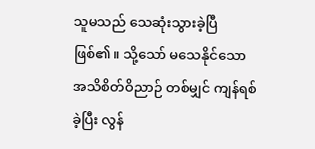သူမသည် သေဆုံးသွားခဲ့ပြီ ဖြစ်၏။ သို့သော် မသေနိုင်သော အသိစိတ်ဝိညာဉ် တစ်မျှင် ကျန်ရစ်ခဲ့ပြီး လွန်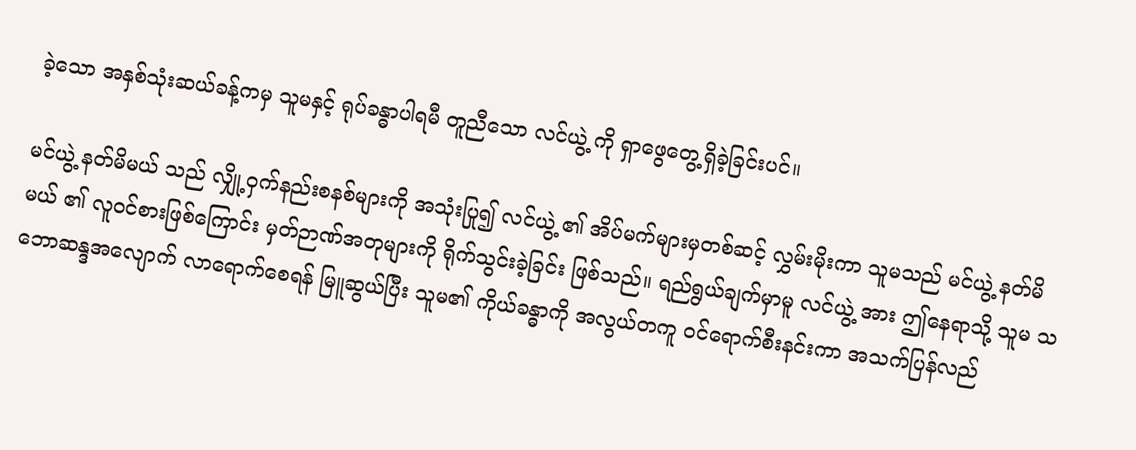ခဲ့သော အနှစ်သုံးဆယ်ခန့်ကမှ သူမနှင့် ရုပ်ခန္ဓာပါရမီ တူညီသော လင်ယွဲ့ ကို ရှာဖွေတွေ့ရှိခဲ့ခြင်းပင်။

မင်ယွဲ့ နတ်မိမယ် သည် လျှို့ဝှက်နည်းစနစ်များကို အသုံးပြု၍ လင်ယွဲ့ ၏ အိပ်မက်များမှတစ်ဆင့် လွှမ်းမိုးကာ သူမသည် မင်ယွဲ့ နတ်မိမယ် ၏ လူဝင်စားဖြစ်ကြောင်း မှတ်ဉာဏ်အတုများကို ရိုက်သွင်းခဲ့ခြင်း ဖြစ်သည်။ ရည်ရွယ်ချက်မှာမူ လင်ယွဲ့ အား ဤနေရာသို့ သူမ သဘောဆန္ဒအလျောက် လာရောက်စေရန် မြူဆွယ်ပြီး သူမ၏ ကိုယ်ခန္ဓာကို အလွယ်တကူ ဝင်ရောက်စီးနင်းကာ အသက်ပြန်လည်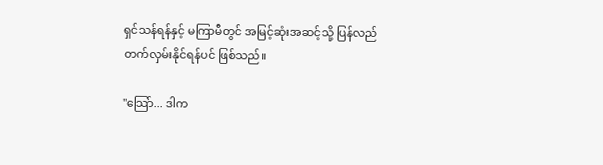ရှင်သန်ရန်နှင့် မကြာမီတွင် အမြင့်ဆုံးအဆင့်သို့ ပြန်လည် တက်လှမ်းနိုင်ရန်ပင် ဖြစ်သည်။

"သြော်... ဒါက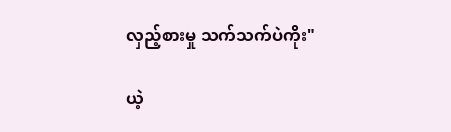လှည့်စားမှု သက်သက်ပဲကိုး"

ယဲ့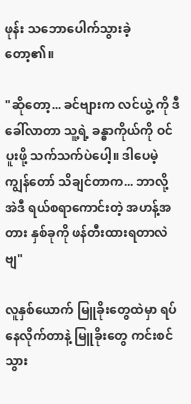ဖုန်း သဘောပေါက်သွားခဲ့ တော့၏။

"ဆိုတော့... ခင်ဗျားက လင်ယွဲ့ ကို ဒီခေါ်လာတာ သူ့ရဲ့ ခန္ဓာကိုယ်ကို ဝင်ပူးဖို့ သက်သက်ပဲပေါ့။ ဒါပေမဲ့ ကျွန်တော် သိချင်တာက... ဘာလို့ အဲဒီ ရယ်စရာကောင်းတဲ့ အဟန့်အတား နှစ်ခုကို ဖန်တီးထားရတာလဲဗျ"

လူနှစ်ယောက် မြူခိုးတွေထဲမှာ ရပ်နေလိုက်တာနဲ့ မြူခိုးတွေ ကင်းစင်သွား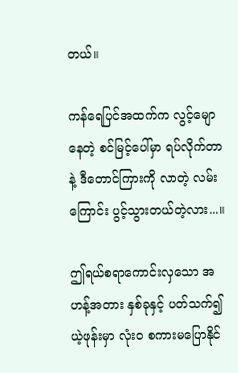တယ်။

ကန်ရေပြင်အထက်က လွင့်မျောနေတဲ့ စင်မြင့်ပေါ်မှာ ရပ်လိုက်တာနဲ့ ဒီတောင်ကြားကို လာတဲ့ လမ်းကြောင်း ပွင့်သွားတယ်တဲ့လား...။

ဤရယ်စရာကောင်းလှသော အဟန့်အတား နှစ်ခုနှင့် ပတ်သက်၍ ယဲ့ဖုန်းမှာ လုံးဝ စကားမပြောနိုင်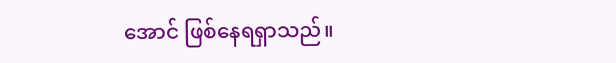အောင် ဖြစ်နေရရှာသည်။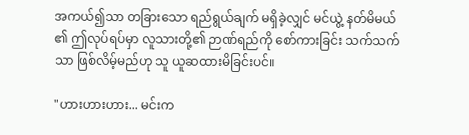အကယ်၍သာ တခြားသော ရည်ရွယ်ချက် မရှိခဲ့လျှင် မင်ယွဲ့ နတ်မိမယ် ၏ ဤလုပ်ရပ်မှာ လူသားတို့၏ ဉာဏ်ရည်ကို စော်ကားခြင်း သက်သက်သာ ဖြစ်လိမ့်မည်ဟု သူ ယူဆထားမိခြင်းပင်။

"ဟားဟားဟား... မင်းက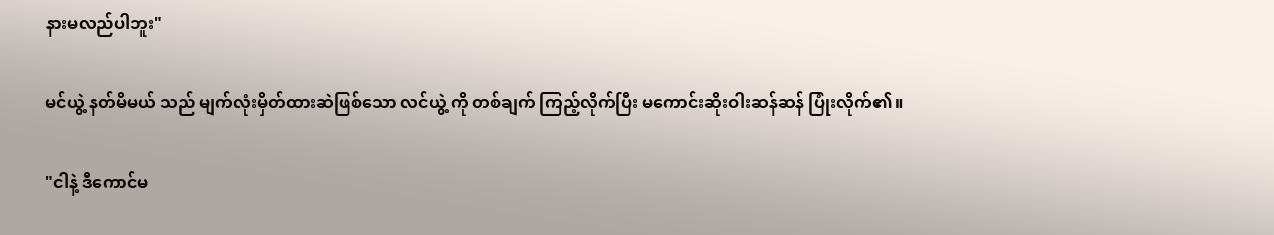နားမလည်ပါဘူး"

မင်ယွဲ့ နတ်မိမယ် သည် မျက်လုံးမှိတ်ထားဆဲဖြစ်သော လင်ယွဲ့ ကို တစ်ချက် ကြည့်လိုက်ပြီး မကောင်းဆိုးဝါးဆန်ဆန် ပြုံးလိုက်၏။

"ငါနဲ့ ဒီကောင်မ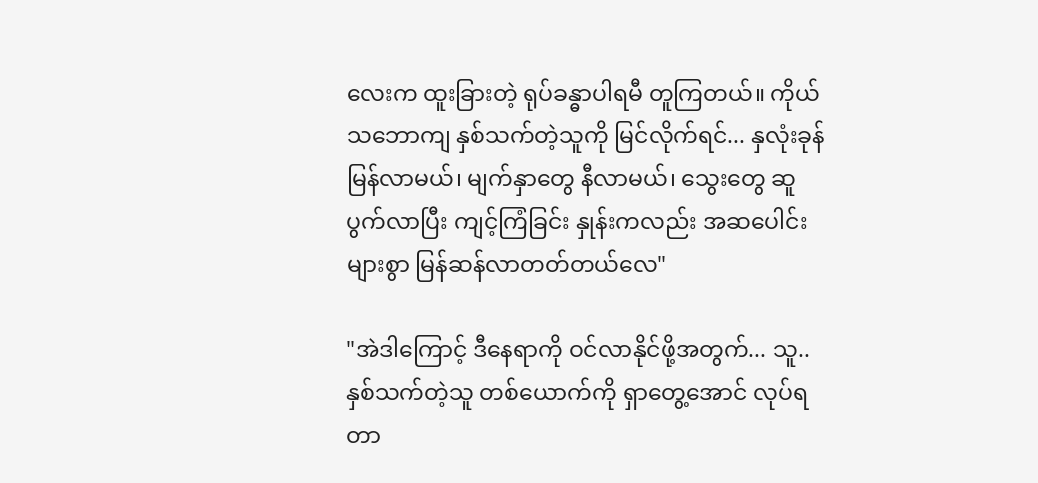လေးက ထူးခြားတဲ့ ရုပ်ခန္ဓာပါရမီ တူကြတယ်။ ကိုယ် သဘောကျ နှစ်သက်တဲ့သူကို မြင်လိုက်ရင်... နှလုံးခုန်မြန်လာမယ်၊ မျက်နှာတွေ နီလာမယ်၊ သွေးတွေ ဆူပွက်လာပြီး ကျင့်ကြံခြင်း နှုန်းကလည်း အဆပေါင်းများစွာ မြန်ဆန်လာတတ်တယ်လေ"

"အဲဒါကြောင့် ဒီနေရာကို ဝင်လာနိုင်ဖို့အတွက်... သူ..နှစ်သက်တဲ့သူ တစ်ယောက်ကို ရှာတွေ့အောင် လုပ်ရတာ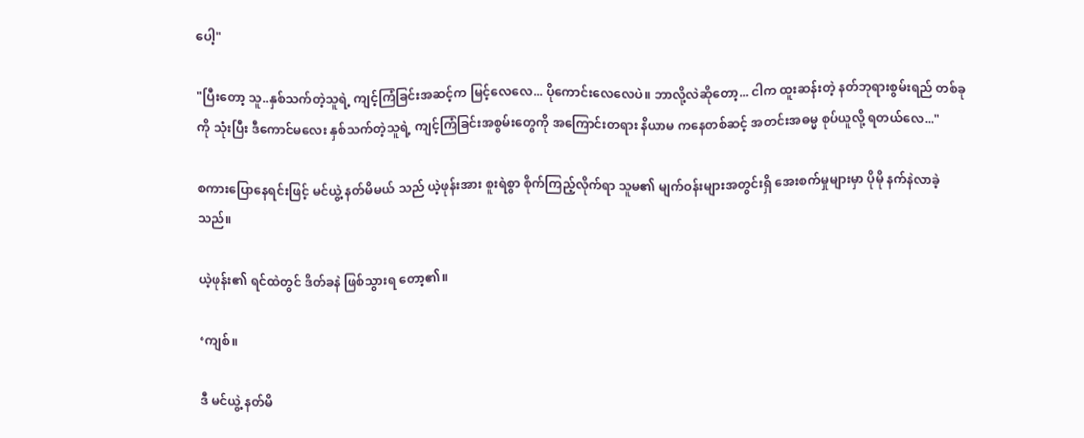ပေါ့"

"ပြီးတော့ သူ..နှစ်သက်တဲ့သူရဲ့ ကျင့်ကြံခြင်းအဆင့်က မြင့်လေလေ... ပိုကောင်းလေလေပဲ။ ဘာလို့လဲဆိုတော့... ငါက ထူးဆန်းတဲ့ နတ်ဘုရားစွမ်းရည် တစ်ခုကို သုံးပြီး ဒီကောင်မလေး နှစ်သက်တဲ့သူရဲ့ ကျင့်ကြံခြင်းအစွမ်းတွေကို အကြောင်းတရား နိယာမ ကနေတစ်ဆင့် အတင်းအဓမ္မ စုပ်ယူလို့ ရတယ်လေ..."

စကားပြောနေရင်းဖြင့် မင်ယွဲ့ နတ်မိမယ် သည် ယဲ့ဖုန်းအား စူးရဲစွာ စိုက်ကြည့်လိုက်ရာ သူမ၏ မျက်ဝန်းများအတွင်းရှိ အေးစက်မှုများမှာ ပိုမို နက်နဲလာခဲ့သည်။

ယဲ့ဖုန်း၏ ရင်ထဲတွင် ဒိတ်ခနဲ ဖြစ်သွားရ တော့၏။

‘ကျစ်။

ဒီ မင်ယွဲ့ နတ်မိ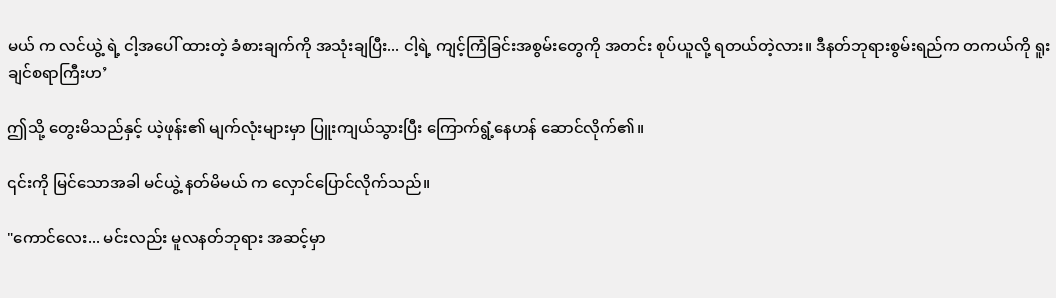မယ် က လင်ယွဲ့ ရဲ့ ငါ့အပေါ် ထားတဲ့ ခံစားချက်ကို အသုံးချပြီး... ငါ့ရဲ့ ကျင့်ကြံခြင်းအစွမ်းတွေကို အတင်း စုပ်ယူလို့ ရတယ်တဲ့လား။ ဒီနတ်ဘုရားစွမ်းရည်က တကယ်ကို ရူးချင်စရာကြီးဟ’

ဤသို့ တွေးမိသည်နှင့် ယဲ့ဖုန်း၏ မျက်လုံးများမှာ ပြူးကျယ်သွားပြီး ကြောက်ရွံ့နေဟန် ဆောင်လိုက်၏။

၎င်းကို မြင်သောအခါ မင်ယွဲ့ နတ်မိမယ် က လှောင်ပြောင်လိုက်သည်။

"ကောင်လေး... မင်းလည်း မူလနတ်ဘုရား အဆင့်မှာ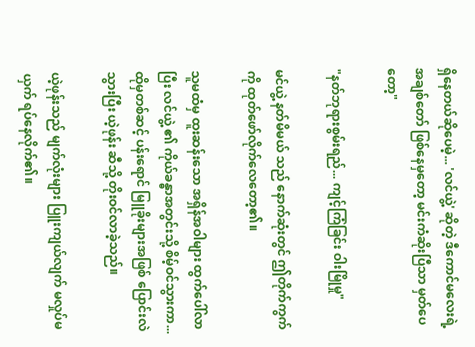ရှိနေတယ်ဆိုပေမဲ့... 'လင်ယွဲ့' ဆိုတဲ့ ဒီကောင်မလေးရဲ့ အချစ်တော် ဖြစ်နေမှတော့ မင်းကံဆိုးပြီသာ မှတ်ပေတော့"

"နတ်ဘုရားစွမ်းရည်... ကျင့်ကြံခြင်း ဝါးမြိုမှု"

မင်ယွဲ့ နတ်မိမယ် သည် နောက်ဆုံးတွင် ဤတိုက်ကွက်ကို ထုတ်ဖော်လိုက်လေတော့၏။

သူမထံမှ ထူးဆန်းသော အရှိန်အဝါများ ထွက်ပေါ်လာပြီး လင်ယွဲ့ ၏ ကိုယ်ခန္ဓာအတွင်းသို့ စိမ့်ဝင်သွားကာ... ထိုမှတစ်ဆင့် ပန်းရောင် မြူခိုးများအဖြစ် ပြောင်းလဲသွားပြီး ယဲ့ဖုန်း ဆီသို့ တိုးဝင်လာခဲ့သည်။

ယဲ့ဖုန်းသည် မျက်လုံးများ ပြူးကျယ်လျက် မလှုပ်မယှက် ရပ်နေလိုက်၏။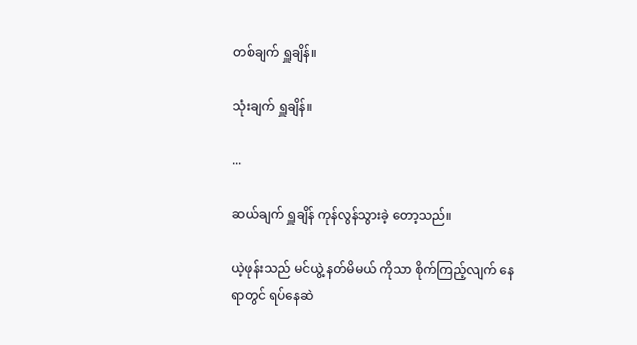တစ်ချက် ရှူချိန်။

သုံးချက် ရှူချိန်။

...

ဆယ်ချက် ရှူချိန် ကုန်လွန်သွားခဲ့ တော့သည်။

ယဲ့ဖုန်းသည် မင်ယွဲ့ နတ်မိမယ် ကိုသာ စိုက်ကြည့်လျက် နေရာတွင် ရပ်နေဆဲ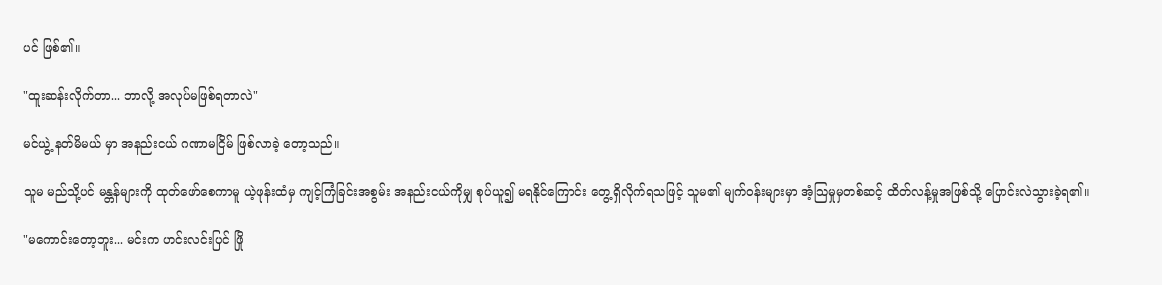ပင် ဖြစ်၏။

"ထူးဆန်းလိုက်တာ... ဘာလို့ အလုပ်မဖြစ်ရတာလဲ"

မင်ယွဲ့ နတ်မိမယ် မှာ အနည်းငယ် ဂဏာမငြိမ် ဖြစ်လာခဲ့ တော့သည်။

သူမ မည်သို့ပင် မန္တန်များကို ထုတ်ဖော်စေကာမူ ယဲ့ဖုန်းထံမှ ကျင့်ကြံခြင်းအစွမ်း အနည်းငယ်ကိုမျှ စုပ်ယူ၍ မရနိုင်ကြောင်း တွေ့ရှိလိုက်ရသဖြင့် သူမ၏ မျက်ဝန်းများမှာ အံ့သြမှုမှတစ်ဆင့် ထိတ်လန့်မှုအဖြစ်သို့ ပြောင်းလဲသွားခဲ့ရ၏။

"မကောင်းတော့ဘူး... မင်းက ဟင်းလင်းပြင် ဖြို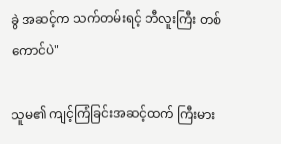ခွဲ အဆင့်က သက်တမ်းရင့် ဘီလူးကြီး တစ်ကောင်ပဲ"

သူမ၏ ကျင့်ကြံခြင်းအဆင့်ထက် ကြီးမား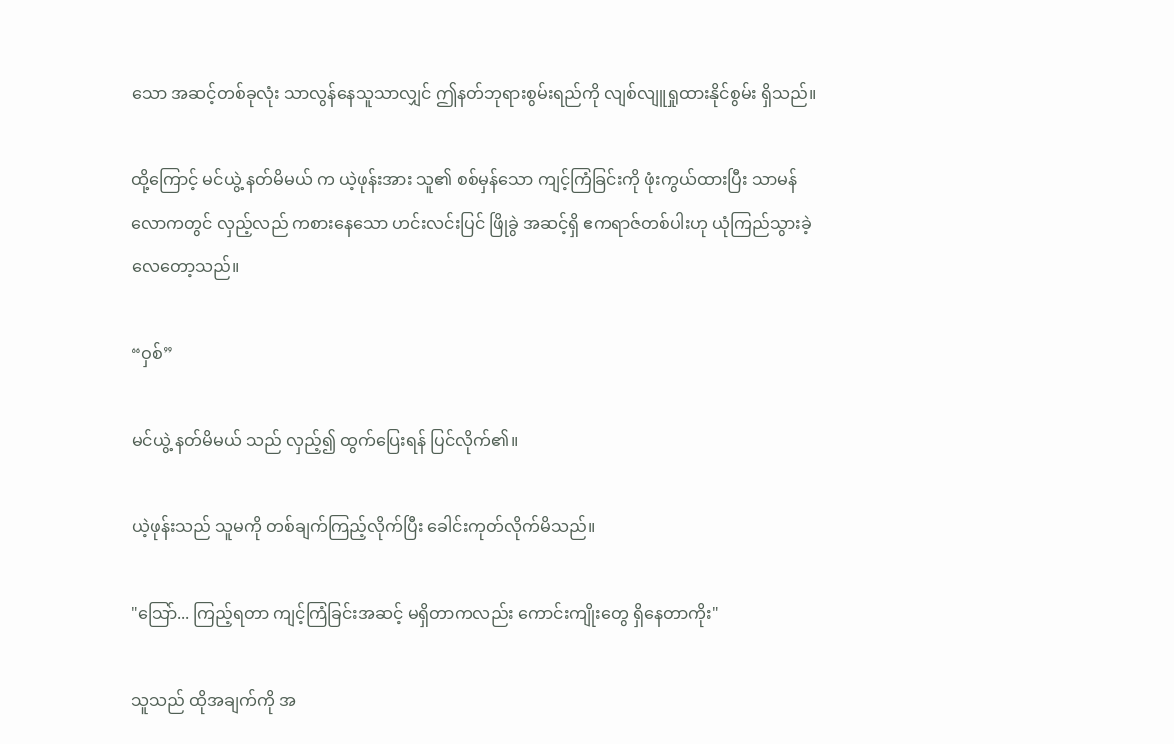သော အဆင့်တစ်ခုလုံး သာလွန်နေသူသာလျှင် ဤနတ်ဘုရားစွမ်းရည်ကို လျစ်လျူရှုထားနိုင်စွမ်း ရှိသည်။

ထို့ကြောင့် မင်ယွဲ့ နတ်မိမယ် က ယဲ့ဖုန်းအား သူ၏ စစ်မှန်သော ကျင့်ကြံခြင်းကို ဖုံးကွယ်ထားပြီး သာမန်လောကတွင် လှည့်လည် ကစားနေသော ဟင်းလင်းပြင် ဖြိုခွဲ အဆင့်ရှိ ဧကရာဇ်တစ်ပါးဟု ယုံကြည်သွားခဲ့လေတော့သည်။

“ဝှစ်”

မင်ယွဲ့ နတ်မိမယ် သည် လှည့်၍ ထွက်ပြေးရန် ပြင်လိုက်၏။

ယဲ့ဖုန်းသည် သူမကို တစ်ချက်ကြည့်လိုက်ပြီး ခေါင်းကုတ်လိုက်မိသည်။

"သြော်... ကြည့်ရတာ ကျင့်ကြံခြင်းအဆင့် မရှိတာကလည်း ကောင်းကျိုးတွေ ရှိနေတာကိုး"

သူသည် ထိုအချက်ကို အ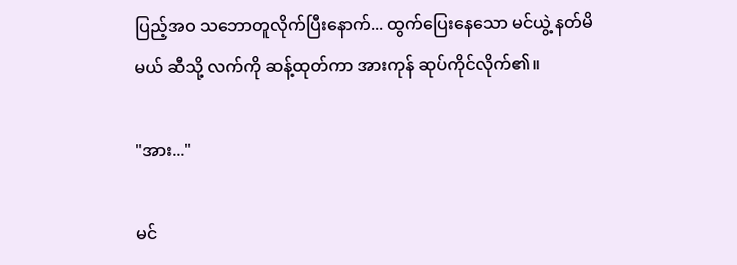ပြည့်အဝ သဘောတူလိုက်ပြီးနောက်... ထွက်ပြေးနေသော မင်ယွဲ့ နတ်မိမယ် ဆီသို့ လက်ကို ဆန့်ထုတ်ကာ အားကုန် ဆုပ်ကိုင်လိုက်၏။

"အား..."

မင်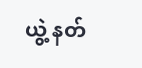ယွဲ့ နတ်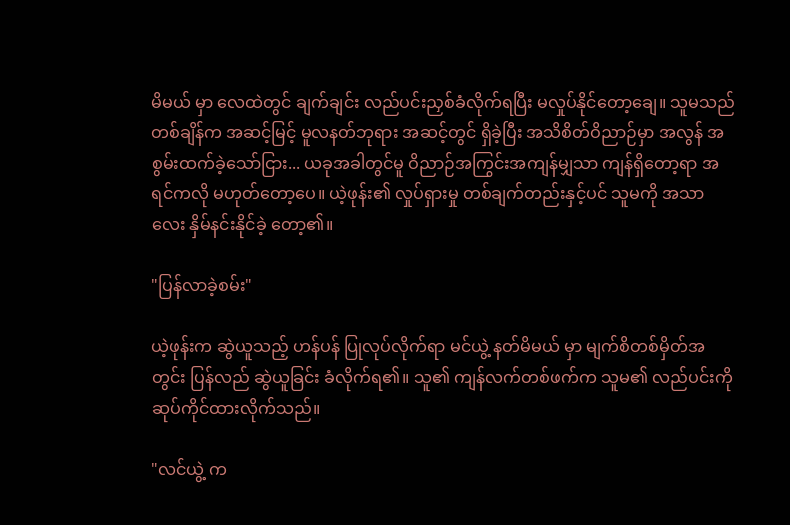မိမယ် မှာ လေထဲတွင် ချက်ချင်း လည်ပင်းညှစ်ခံလိုက်ရပြီး မလှုပ်နိုင်တော့ချေ။ သူမသည် တစ်ချိန်က အဆင့်မြင့် မူလနတ်ဘုရား အဆင့်တွင် ရှိခဲ့ပြီး အသိစိတ်ဝိညာဉ်မှာ အလွန် အစွမ်းထက်ခဲ့သော်ငြား... ယခုအခါတွင်မူ ဝိညာဉ်အကြွင်းအကျန်မျှသာ ကျန်ရှိတော့ရာ အရင်ကလို မဟုတ်တော့ပေ။ ယဲ့ဖုန်း၏ လှုပ်ရှားမှု တစ်ချက်တည်းနှင့်ပင် သူမကို အသာလေး နှိမ်နင်းနိုင်ခဲ့ တော့၏။

"ပြန်လာခဲ့စမ်း"

ယဲ့ဖုန်းက ဆွဲယူသည့် ဟန်ပန် ပြုလုပ်လိုက်ရာ မင်ယွဲ့ နတ်မိမယ် မှာ မျက်စိတစ်မှိတ်အတွင်း ပြန်လည် ဆွဲယူခြင်း ခံလိုက်ရ၏။ သူ၏ ကျန်လက်တစ်ဖက်က သူမ၏ လည်ပင်းကို ဆုပ်ကိုင်ထားလိုက်သည်။

"လင်ယွဲ့ က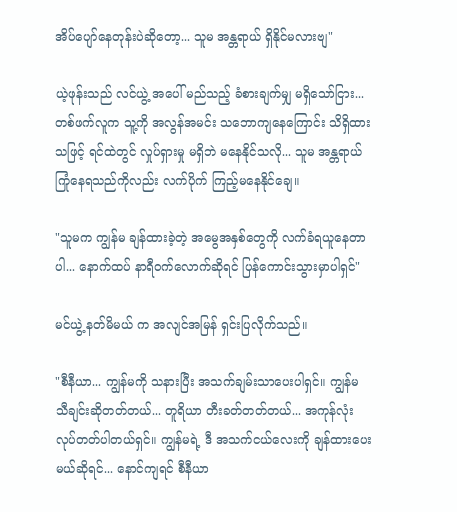အိပ်ပျော်နေတုန်းပဲဆိုတော့... သူမ အန္တရာယ် ရှိနိုင်မလားဗျ"

ယဲ့ဖုန်းသည် လင်ယွဲ့ အပေါ် မည်သည့် ခံစားချက်မျှ မရှိသော်ငြား... တစ်ဖက်လူက သူ့ကို အလွန်အမင်း သဘောကျနေကြောင်း သိရှိထားသဖြင့် ရင်ထဲတွင် လှုပ်ရှားမှု မရှိဘဲ မနေနိုင်သလို... သူမ အန္တရာယ် ကြုံနေရသည်ကိုလည်း လက်ပိုက် ကြည့်မနေနိုင်ချေ။

"သူမက ကျွန်မ ချန်ထားခဲ့တဲ့ အမွေအနှစ်တွေကို လက်ခံရယူနေတာပါ... နောက်ထပ် နာရီဝက်လောက်ဆိုရင် ပြန်ကောင်းသွားမှာပါရှင်"

မင်ယွဲ့ နတ်မိမယ် က အလျင်အမြန် ရှင်းပြလိုက်သည်။

"စီနီယာ... ကျွန်မကို သနားပြီး အသက်ချမ်းသာပေးပါရှင်။ ကျွန်မ သီချင်းဆိုတတ်တယ်... တူရိယာ တီးခတ်တတ်တယ်... အကုန်လုံး လုပ်တတ်ပါတယ်ရှင်။ ကျွန်မရဲ့ ဒီ အသက်ငယ်လေးကို ချန်ထားပေးမယ်ဆိုရင်... နောင်ကျရင် စီနီယာ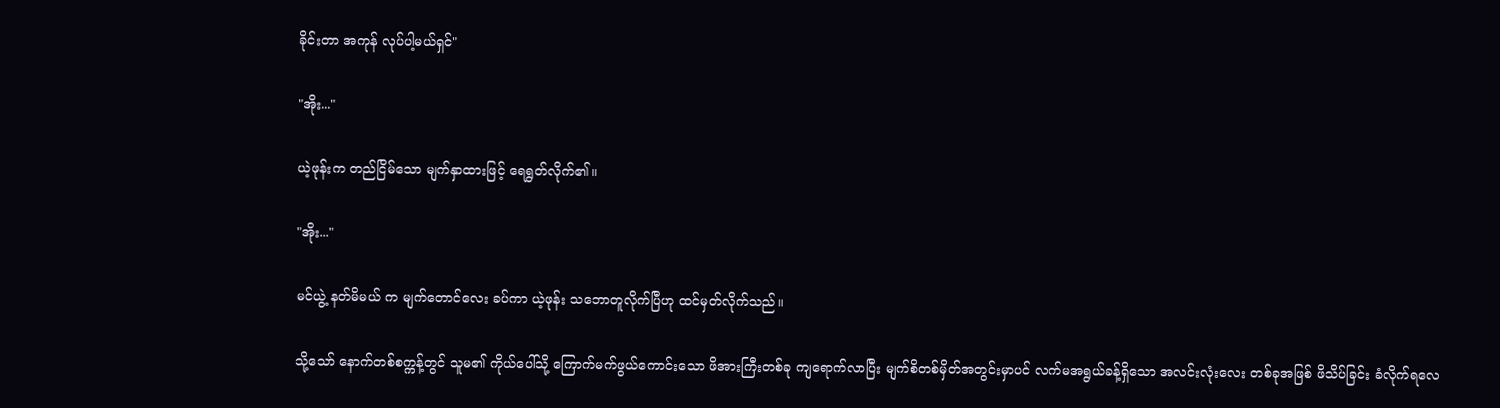ခိုင်းတာ အကုန် လုပ်ပါ့မယ်ရှင်"

"အိုး..."

ယဲ့ဖုန်းက တည်ငြိမ်သော မျက်နှာထားဖြင့် ရေရွတ်လိုက်၏။

"အိုး..."

မင်ယွဲ့ နတ်မိမယ် က မျက်တောင်လေး ခပ်ကာ ယဲ့ဖုန်း သဘောတူလိုက်ပြီဟု ထင်မှတ်လိုက်သည်။

သို့သော် နောက်တစ်စက္ကန့်တွင် သူမ၏ ကိုယ်ပေါ်သို့ ကြောက်မက်ဖွယ်ကောင်းသော ဖိအားကြီးတစ်ခု ကျရောက်လာပြီး မျက်စိတစ်မှိတ်အတွင်းမှာပင် လက်မအရွယ်ခန့်ရှိသော အလင်းလုံးလေး တစ်ခုအဖြစ် ဖိသိပ်ခြင်း ခံလိုက်ရလေ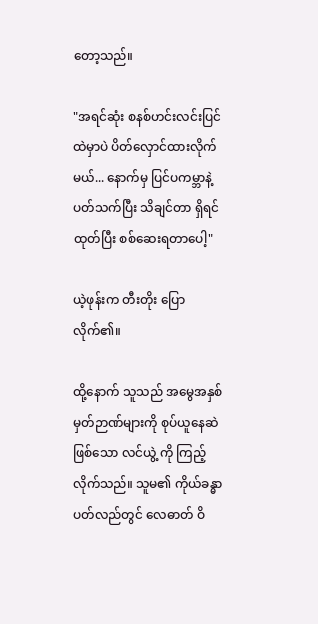တော့သည်။

"အရင်ဆုံး စနစ်ဟင်းလင်းပြင် ထဲမှာပဲ ပိတ်လှောင်ထားလိုက်မယ်... နောက်မှ ပြင်ပကမ္ဘာနဲ့ ပတ်သက်ပြီး သိချင်တာ ရှိရင် ထုတ်ပြီး စစ်ဆေးရတာပေါ့"

ယဲ့ဖုန်းက တီးတိုး ပြောလိုက်၏။

ထို့နောက် သူသည် အမွေအနှစ် မှတ်ဉာဏ်များကို စုပ်ယူနေဆဲဖြစ်သော လင်ယွဲ့ ကို ကြည့်လိုက်သည်။ သူမ၏ ကိုယ်ခန္ဓာ ပတ်လည်တွင် လေဓာတ် ဝိ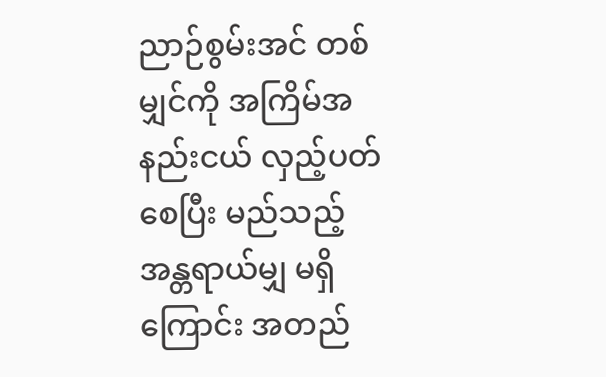ညာဉ်စွမ်းအင် တစ်မျှင်ကို အကြိမ်အနည်းငယ် လှည့်ပတ်စေပြီး မည်သည့် အန္တရာယ်မျှ မရှိကြောင်း အတည်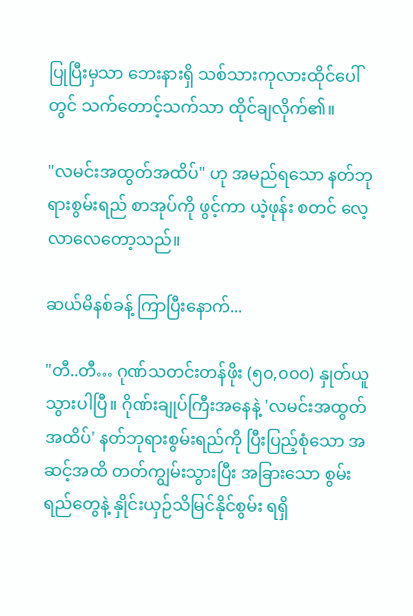ပြုပြီးမှသာ ဘေးနားရှိ သစ်သားကုလားထိုင်ပေါ်တွင် သက်တောင့်သက်သာ ထိုင်ချလိုက်၏။

"လမင်းအထွတ်အထိပ်" ဟု အမည်ရသော နတ်ဘုရားစွမ်းရည် စာအုပ်ကို ဖွင့်ကာ ယဲ့ဖုန်း စတင် လေ့လာလေတော့သည်။

ဆယ်မိနစ်ခန့် ကြာပြီးနောက်...

"တီ..တီ… ဂုဏ်သတင်းတန်ဖိုး (၅၀,၀၀၀) နှုတ်ယူသွားပါပြီ။ ဂိုဏ်းချုပ်ကြီးအနေနဲ့ 'လမင်းအထွတ်အထိပ်' နတ်ဘုရားစွမ်းရည်ကို ပြီးပြည့်စုံသော အဆင့်အထိ တတ်ကျွမ်းသွားပြီး အခြားသော စွမ်းရည်တွေနဲ့ နှိုင်းယှဉ်သိမြင်နိုင်စွမ်း ရရှိ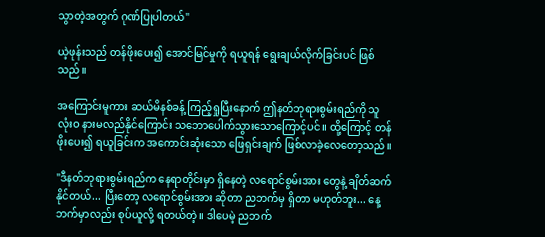သွာတဲ့အတွက် ဂုဏ်ပြုပါတယ်"

ယဲ့ဖုန်းသည် တန်ဖိုးပေး၍ အောင်မြင်မှုကို ရယူရန် ရွေးချယ်လိုက်ခြင်းပင် ဖြစ်သည်။

အကြောင်းမူကား ဆယ်မိနစ်ခန့် ကြည့်ရှုပြီးနောက် ဤနတ်ဘုရားစွမ်းရည်ကို သူ လုံးဝ နားမလည်နိုင်ကြောင်း သဘောပေါက်သွားသောကြောင့်ပင်။ ထို့ကြောင့် တန်ဖိုးပေး၍ ရယူခြင်းက အကောင်းဆုံးသော ဖြေရှင်းချက် ဖြစ်လာခဲ့လေတော့သည်။

"ဒီနတ်ဘုရားစွမ်းရည်က နေရာတိုင်းမှာ ရှိနေတဲ့ လရောင်စွမ်းအား တွေနဲ့ ချိတ်ဆက်နိုင်တယ်... ပြီးတော့ လရောင်စွမ်းအား ဆိုတာ ညဘက်မှ ရှိတာ မဟုတ်ဘူး... နေ့ဘက်မှာလည်း စုပ်ယူလို့ ရတယ်တဲ့။ ဒါပေမဲ့ ညဘက်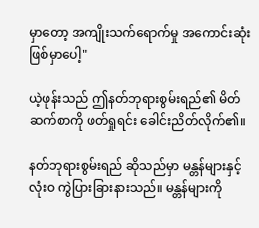မှာတော့ အကျိုးသက်ရောက်မှု အကောင်းဆုံး ဖြစ်မှာပေါ့"

ယဲ့ဖုန်းသည် ဤနတ်ဘုရားစွမ်းရည်၏ မိတ်ဆက်စာကို ဖတ်ရှုရင်း ခေါင်းညိတ်လိုက်၏။

နတ်ဘုရားစွမ်းရည် ဆိုသည်မှာ မန္တန်များနှင့် လုံးဝ ကွဲပြားခြားနားသည်။ မန္တန်များကို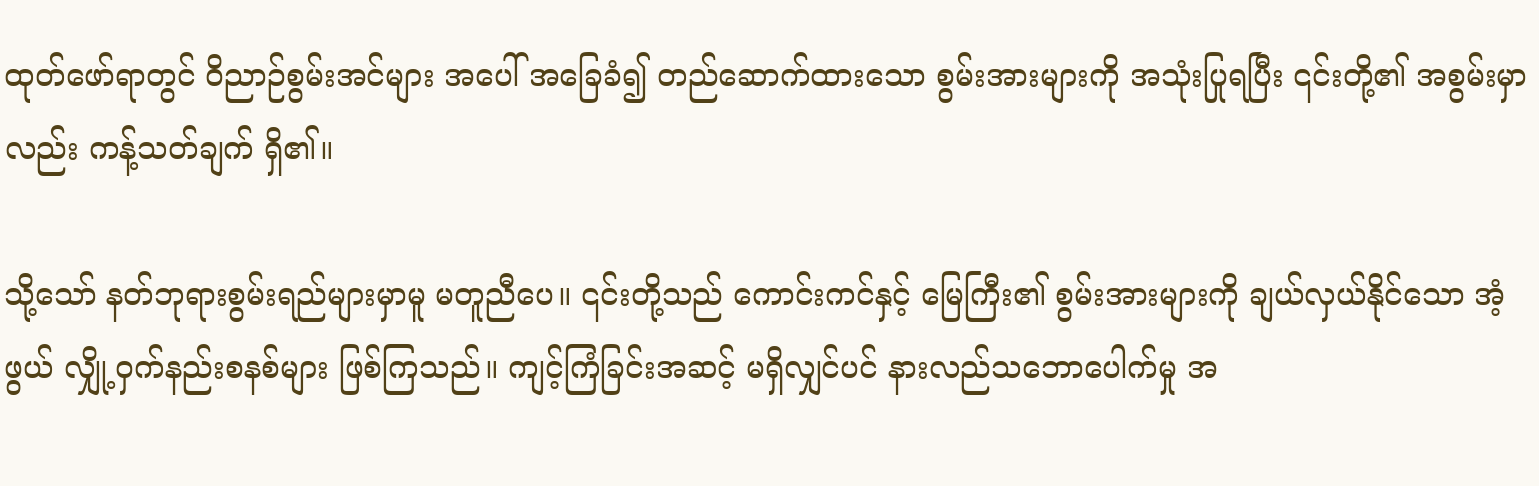ထုတ်ဖော်ရာတွင် ဝိညာဉ်စွမ်းအင်များ အပေါ် အခြေခံ၍ တည်ဆောက်ထားသော စွမ်းအားများကို အသုံးပြုရပြီး ၎င်းတို့၏ အစွမ်းမှာလည်း ကန့်သတ်ချက် ရှိ၏။

သို့သော် နတ်ဘုရားစွမ်းရည်များမှာမူ မတူညီပေ။ ၎င်းတို့သည် ကောင်းကင်နှင့် မြေကြီး၏ စွမ်းအားများကို ချယ်လှယ်နိုင်သော အံ့ဖွယ် လျှို့ဝှက်နည်းစနစ်များ ဖြစ်ကြသည်။ ကျင့်ကြံခြင်းအဆင့် မရှိလျှင်ပင် နားလည်သဘောပေါက်မှု အ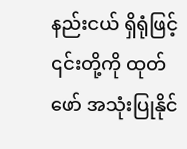နည်းငယ် ရှိရုံဖြင့် ၎င်းတို့ကို ထုတ်ဖော် အသုံးပြုနိုင်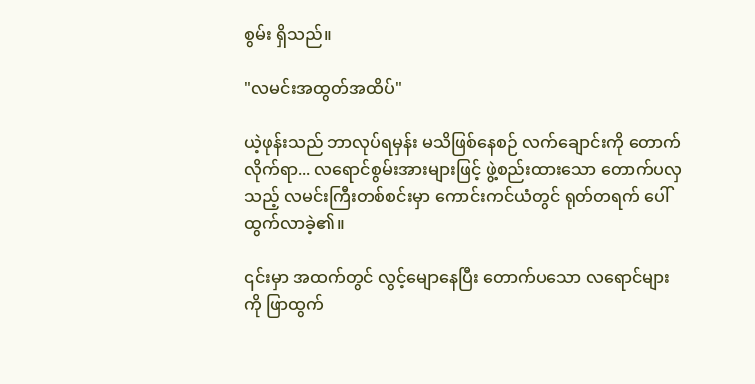စွမ်း ရှိသည်။

"လမင်းအထွတ်အထိပ်"

ယဲ့ဖုန်းသည် ဘာလုပ်ရမှန်း မသိဖြစ်နေစဉ် လက်ချောင်းကို တောက်လိုက်ရာ... လရောင်စွမ်းအားများဖြင့် ဖွဲ့စည်းထားသော တောက်ပလှသည့် လမင်းကြီးတစ်စင်းမှာ ကောင်းကင်ယံတွင် ရုတ်တရက် ပေါ်ထွက်လာခဲ့၏။

၎င်းမှာ အထက်တွင် လွင့်မျောနေပြီး တောက်ပသော လရောင်များကို ဖြာထွက်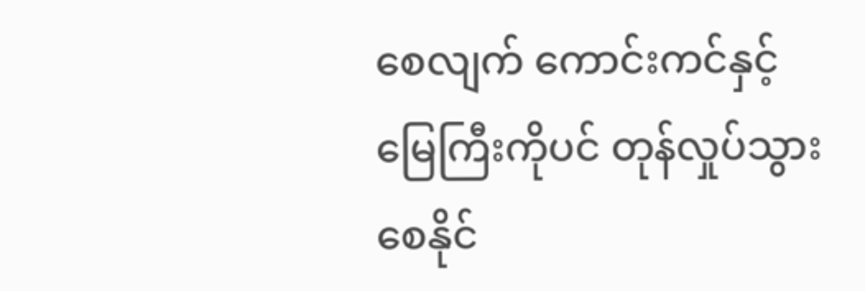စေလျက် ကောင်းကင်နှင့် မြေကြီးကိုပင် တုန်လှုပ်သွားစေနိုင်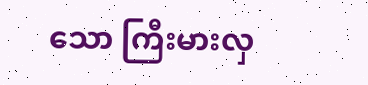သော ကြီးမားလှ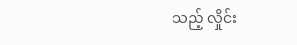သည့် လှိုင်း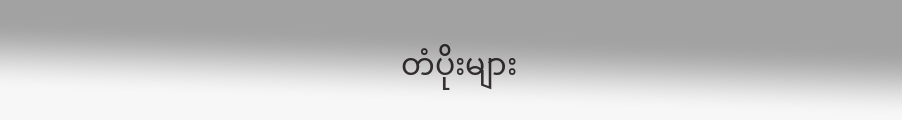တံပိုးများ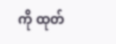ကို ထုတ်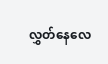လွှတ်နေလေ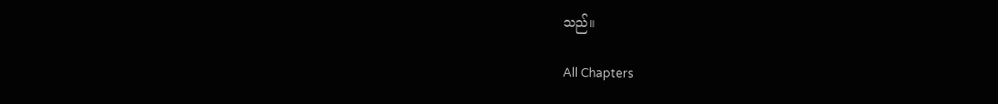သည်။

All Chapters